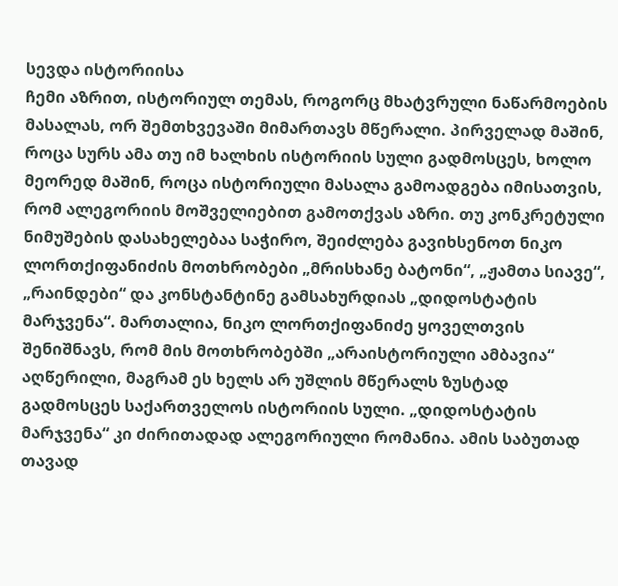სევდა ისტორიისა
ჩემი აზრით, ისტორიულ თემას, როგორც მხატვრული ნაწარმოების მასალას, ორ შემთხვევაში მიმართავს მწერალი. პირველად მაშინ, როცა სურს ამა თუ იმ ხალხის ისტორიის სული გადმოსცეს, ხოლო მეორედ მაშინ, როცა ისტორიული მასალა გამოადგება იმისათვის, რომ ალეგორიის მოშველიებით გამოთქვას აზრი. თუ კონკრეტული ნიმუშების დასახელებაა საჭირო, შეიძლება გავიხსენოთ ნიკო ლორთქიფანიძის მოთხრობები „მრისხანე ბატონი“, „ჟამთა სიავე“, „რაინდები“ და კონსტანტინე გამსახურდიას „დიდოსტატის მარჯვენა“. მართალია, ნიკო ლორთქიფანიძე ყოველთვის შენიშნავს, რომ მის მოთხრობებში „არაისტორიული ამბავია“ აღწერილი, მაგრამ ეს ხელს არ უშლის მწერალს ზუსტად გადმოსცეს საქართველოს ისტორიის სული. „დიდოსტატის მარჯვენა“ კი ძირითადად ალეგორიული რომანია. ამის საბუთად თავად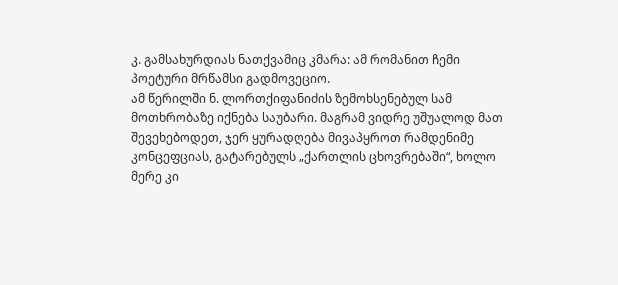კ. გამსახურდიას ნათქვამიც კმარა: ამ რომანით ჩემი პოეტური მრწამსი გადმოვეციო.
ამ წერილში ნ. ლორთქიფანიძის ზემოხსენებულ სამ მოთხრობაზე იქნება საუბარი. მაგრამ ვიდრე უშუალოდ მათ შევეხებოდეთ, ჯერ ყურადღება მივაპყროთ რამდენიმე კონცეფციას, გატარებულს „ქართლის ცხოვრებაში“, ხოლო მერე კი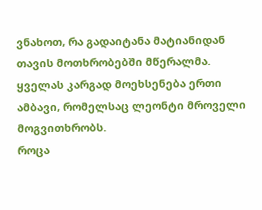ვნახოთ, რა გადაიტანა მატიანიდან თავის მოთხრობებში მწერალმა.
ყველას კარგად მოეხსენება ერთი ამბავი, რომელსაც ლეონტი მროველი მოგვითხრობს.
როცა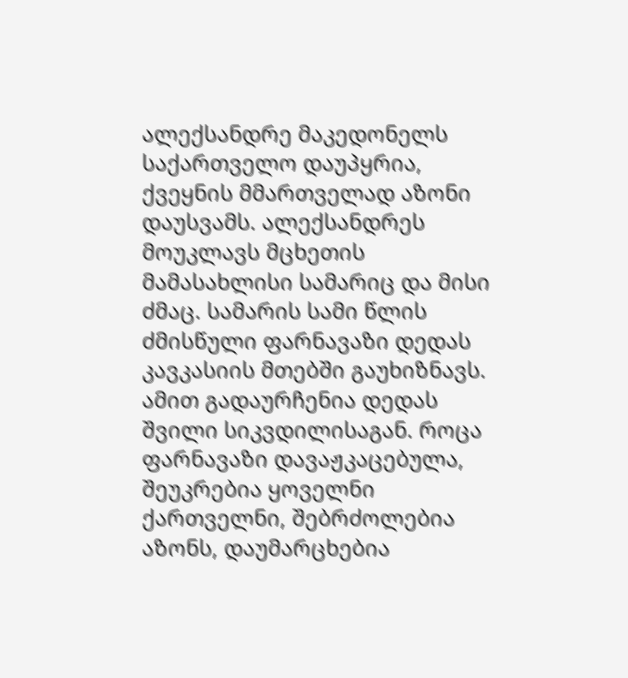ალექსანდრე მაკედონელს საქართველო დაუპყრია, ქვეყნის მმართველად აზონი დაუსვამს. ალექსანდრეს მოუკლავს მცხეთის მამასახლისი სამარიც და მისი ძმაც. სამარის სამი წლის ძმისწული ფარნავაზი დედას კავკასიის მთებში გაუხიზნავს. ამით გადაურჩენია დედას შვილი სიკვდილისაგან. როცა ფარნავაზი დავაჟკაცებულა, შეუკრებია ყოველნი ქართველნი, შებრძოლებია აზონს, დაუმარცხებია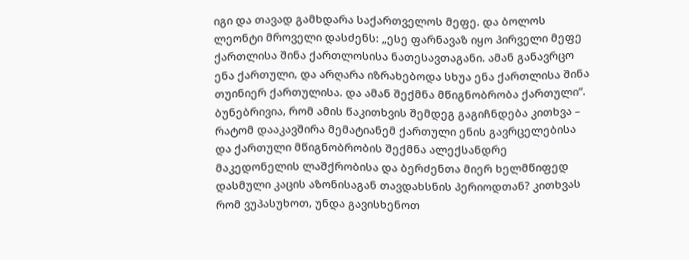იგი და თავად გამხდარა საქართველოს მეფე. და ბოლოს ლეონტი მროველი დასძენს: „ესე ფარნავაზ იყო პირველი მეფე ქართლისა შინა ქართლოსისა ნათესავთაგანი. ამან განავრცო ენა ქართული, და არღარა იზრახებოდა სხუა ენა ქართლისა შინა თუინიერ ქართულისა. და ამან შექმნა მწიგნობრობა ქართული“.
ბუნებრივია, რომ ამის წაკითხვის შემდეგ გაგიჩნდება კითხვა – რატომ დააკავშირა მემატიანემ ქართული ენის გავრცელებისა და ქართული მწიგნობრობის შექმნა ალექსანდრე მაკედონელის ლაშქრობისა და ბერძენთა მიერ ხელმწიფედ დასმული კაცის აზონისაგან თავდახსნის პერიოდთან? კითხვას რომ ვუპასუხოთ, უნდა გავისხენოთ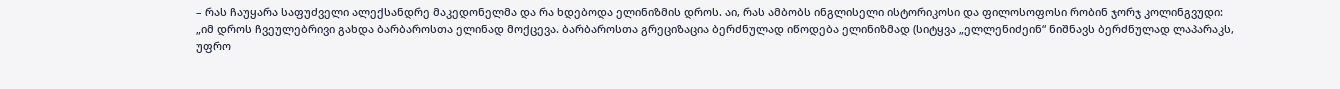– რას ჩაუყარა საფუძველი ალექსანდრე მაკედონელმა და რა ხდებოდა ელინიზმის დროს. აი, რას ამბობს ინგლისელი ისტორიკოსი და ფილოსოფოსი რობინ ჯორჯ კოლინგვუდი:
„იმ დროს ჩვეულებრივი გახდა ბარბაროსთა ელინად მოქცევა. ბარბაროსთა გრეციზაცია ბერძნულად იწოდება ელინიზმად (სიტყვა „ელლენიძეინ“ ნიშნავს ბერძნულად ლაპარაკს, უფრო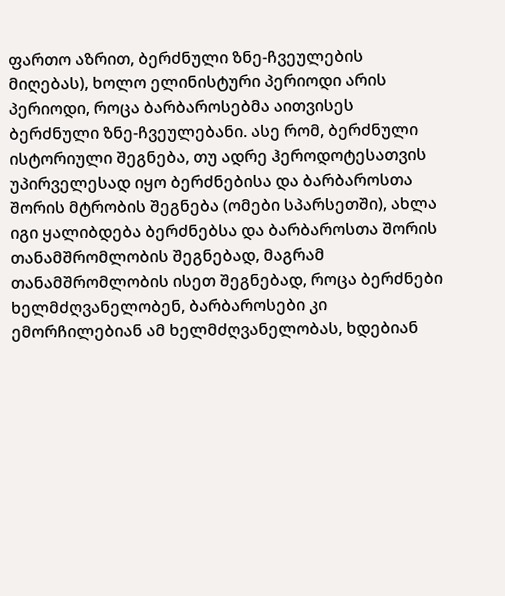ფართო აზრით, ბერძნული ზნე-ჩვეულების მიღებას), ხოლო ელინისტური პერიოდი არის პერიოდი, როცა ბარბაროსებმა აითვისეს ბერძნული ზნე-ჩვეულებანი. ასე რომ, ბერძნული ისტორიული შეგნება, თუ ადრე ჰეროდოტესათვის უპირველესად იყო ბერძნებისა და ბარბაროსთა შორის მტრობის შეგნება (ომები სპარსეთში), ახლა იგი ყალიბდება ბერძნებსა და ბარბაროსთა შორის თანამშრომლობის შეგნებად, მაგრამ თანამშრომლობის ისეთ შეგნებად, როცა ბერძნები ხელმძღვანელობენ, ბარბაროსები კი ემორჩილებიან ამ ხელმძღვანელობას, ხდებიან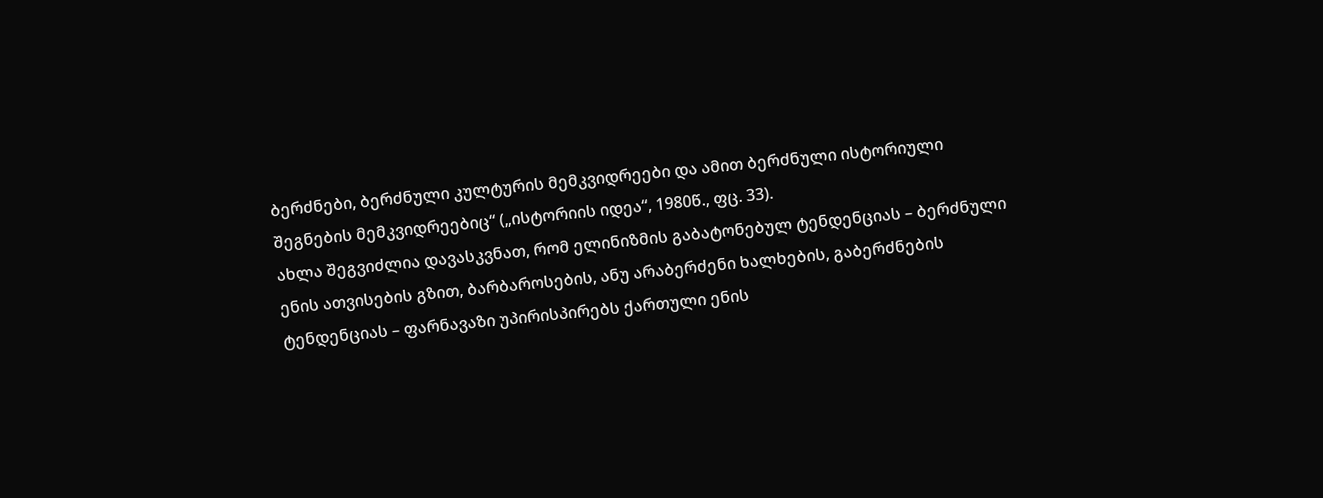ბერძნები, ბერძნული კულტურის მემკვიდრეები და ამით ბერძნული ისტორიული შეგნების მემკვიდრეებიც“ („ისტორიის იდეა“, 1980წ., ფც. 33).
ახლა შეგვიძლია დავასკვნათ, რომ ელინიზმის გაბატონებულ ტენდენციას – ბერძნული ენის ათვისების გზით, ბარბაროსების, ანუ არაბერძენი ხალხების, გაბერძნების ტენდენციას – ფარნავაზი უპირისპირებს ქართული ენის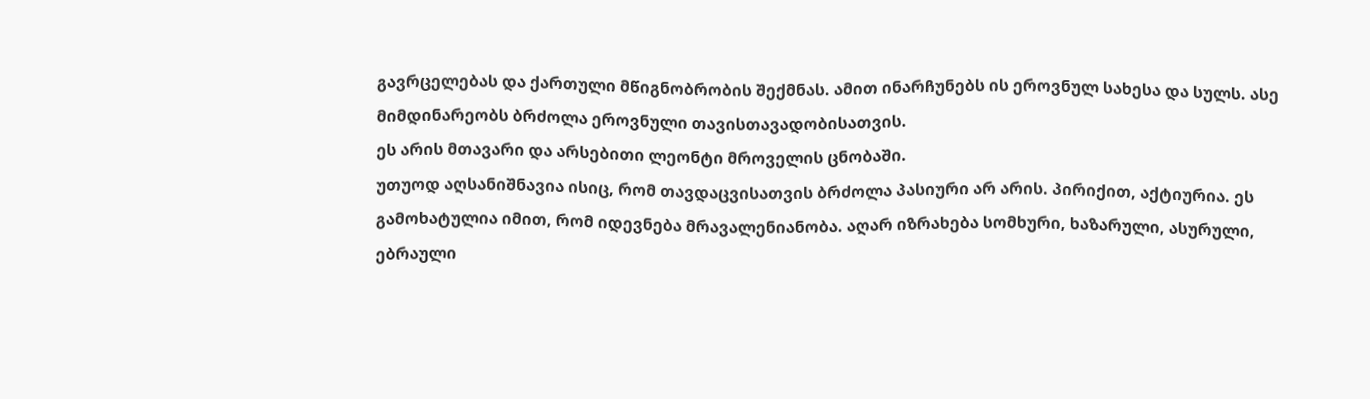გავრცელებას და ქართული მწიგნობრობის შექმნას. ამით ინარჩუნებს ის ეროვნულ სახესა და სულს. ასე მიმდინარეობს ბრძოლა ეროვნული თავისთავადობისათვის.
ეს არის მთავარი და არსებითი ლეონტი მროველის ცნობაში.
უთუოდ აღსანიშნავია ისიც, რომ თავდაცვისათვის ბრძოლა პასიური არ არის. პირიქით, აქტიურია. ეს გამოხატულია იმით, რომ იდევნება მრავალენიანობა. აღარ იზრახება სომხური, ხაზარული, ასურული, ებრაული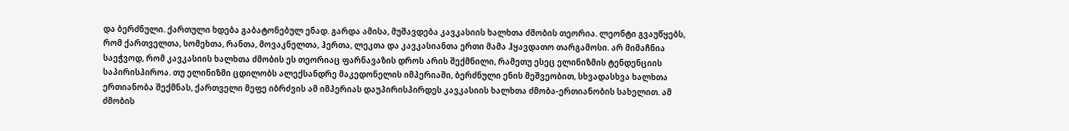და ბერძნული. ქართული ხდება გაბატონებულ ენად. გარდა ამისა, მუშავდება კავკასიის ხალხთა ძმობის თეორია. ლეონტი გვაუწყებს, რომ ქართველთა, სომეხთა, რანთა, მოვაკნელთა, ჰერთა, ლეკთა და კავკასიანთა ერთი მამა ჰყავდათო თარგამოსი. არ მიმაჩნია საეჭვოდ, რომ კავკასიის ხალხთა ძმობის ეს თეორიაც ფარნავაზის დროს არის შექმნილი, რამეთუ ესეც ელინიზმის ტენდენციის საპირისპიროა. თუ ელინიზმი ცდილობს ალექსანდრე მაკედონელის იმპერიაში, ბერძნული ენის მეშვეობით, სხვადასხვა ხალხთა ერთიანობა შექმნას, ქართველი მეფე იბრძვის ამ იმპერიას დაუპირისპირდეს კავკასიის ხალხთა ძმობა-ერთიანობის სახელით. ამ ძმობის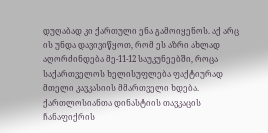დუღაბად კი ქართული ენა გამოიყენოს. აქ არც ის უნდა დავივიწყოთ, რომ ეს აზრი ახლად აღორძინდება მე-11-12 საუკუნეებში, როცა საქართველოს ხელისუფლება ფაქტიურად მთელი კავკასიის მმართველი ხდება. ქართლოსიანთა დინასტიის თავკაცის ჩანაფიქრის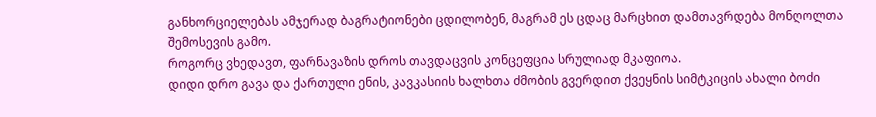განხორციელებას ამჯერად ბაგრატიონები ცდილობენ, მაგრამ ეს ცდაც მარცხით დამთავრდება მონღოლთა შემოსევის გამო.
როგორც ვხედავთ, ფარნავაზის დროს თავდაცვის კონცეფცია სრულიად მკაფიოა.
დიდი დრო გავა და ქართული ენის, კავკასიის ხალხთა ძმობის გვერდით ქვეყნის სიმტკიცის ახალი ბოძი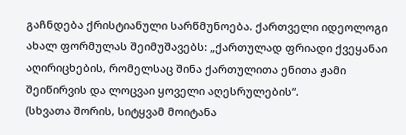გაჩნდება ქრისტიანული სარწმუნოება. ქართველი იდეოლოგი ახალ ფორმულას შეიმუშავებს: „ქართულად ფრიადი ქვეყანაი აღირიცხების, რომელსაც შინა ქართულითა ენითა ჟამი შეიწირვის და ლოცვაი ყოველი აღესრულების“.
(სხვათა შორის, სიტყვამ მოიტანა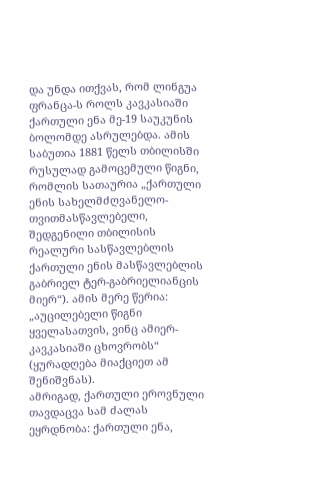და უნდა ითქვას, რომ ლინგუა ფრანცა-ს როლს კავკასიაში ქართული ენა მე-19 საუკუნის ბოლომდე ასრულებდა. ამის საბუთია 1881 წელს თბილისში რუსულად გამოცემული წიგნი, რომლის სათაურია „ქართული ენის სახელმძღვანელო-თვითმასწავლებელი, შედგენილი თბილისის რეალური სასწავლებლის ქართული ენის მასწავლებლის გაბრიელ ტერ-გაბრიელიანცის მიერ“). ამის მერე წერია: „აუცილებელი წიგნი ყველასათვის, ვინც ამიერ-კავკასიაში ცხოვრობს“ (ყურადღება მიაქციეთ ამ შენიშვნას).
ამრიგად, ქართული ეროვნული თავდაცვა სამ ძალას ეყრდნობა: ქართული ენა,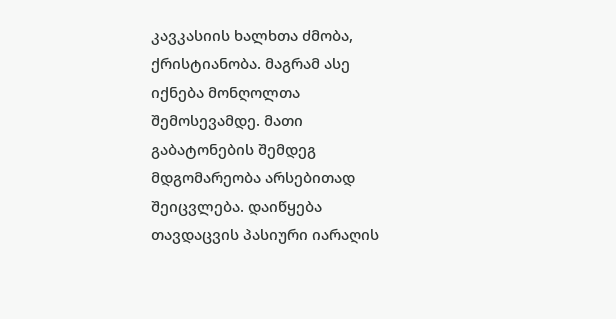კავკასიის ხალხთა ძმობა, ქრისტიანობა. მაგრამ ასე იქნება მონღოლთა შემოსევამდე. მათი გაბატონების შემდეგ მდგომარეობა არსებითად შეიცვლება. დაიწყება თავდაცვის პასიური იარაღის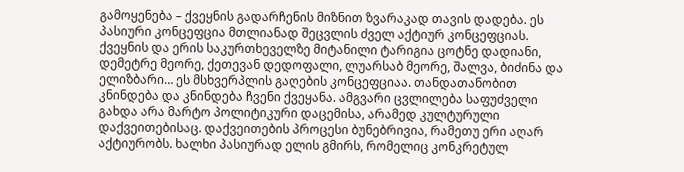გამოყენება – ქვეყნის გადარჩენის მიზნით ზვარაკად თავის დადება. ეს პასიური კონცეფცია მთლიანად შეცვლის ძველ აქტიურ კონცეფციას. ქვეყნის და ერის საკურთხეველზე მიტანილი ტარიგია ცოტნე დადიანი, დემეტრე მეორე, ქეთევან დედოფალი, ლუარსაბ მეორე, შალვა, ბიძინა და ელიზბარი… ეს მსხვერპლის გაღების კონცეფციაა. თანდათანობით კნინდება და კნინდება ჩვენი ქვეყანა. ამგვარი ცვლილება საფუძველი გახდა არა მარტო პოლიტიკური დაცემისა, არამედ კულტურული დაქვეითებისაც. დაქვეითების პროცესი ბუნებრივია, რამეთუ ერი აღარ აქტიურობს. ხალხი პასიურად ელის გმირს, რომელიც კონკრეტულ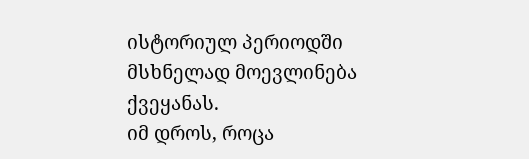ისტორიულ პერიოდში მსხნელად მოევლინება ქვეყანას.
იმ დროს, როცა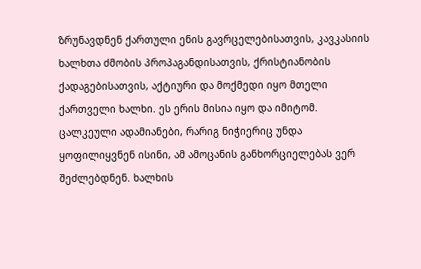ზრუნავდნენ ქართული ენის გავრცელებისათვის, კავკასიის ხალხთა ძმობის პროპაგანდისათვის, ქრისტიანობის ქადაგებისათვის, აქტიური და მოქმედი იყო მთელი ქართველი ხალხი. ეს ერის მისია იყო და იმიტომ. ცალკეული ადამიანები, რარიგ ნიჭიერიც უნდა ყოფილიყვნენ ისინი, ამ ამოცანის განხორციელებას ვერ შეძლებდნენ. ხალხის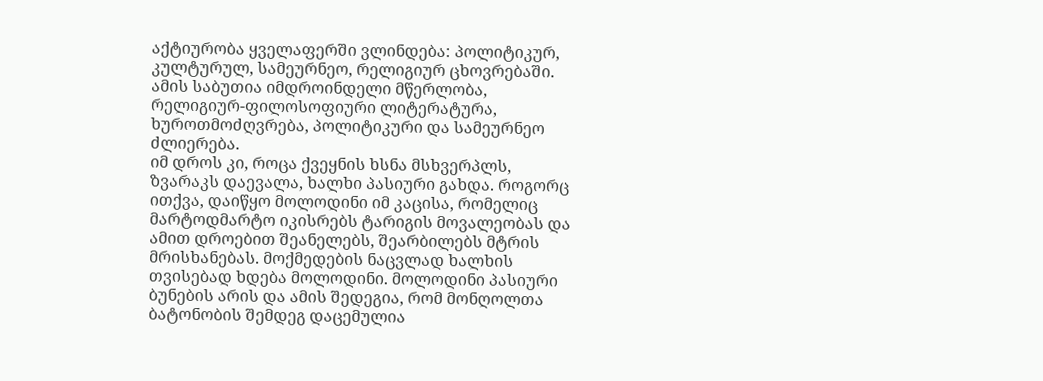აქტიურობა ყველაფერში ვლინდება: პოლიტიკურ, კულტურულ, სამეურნეო, რელიგიურ ცხოვრებაში. ამის საბუთია იმდროინდელი მწერლობა, რელიგიურ-ფილოსოფიური ლიტერატურა, ხუროთმოძღვრება, პოლიტიკური და სამეურნეო ძლიერება.
იმ დროს კი, როცა ქვეყნის ხსნა მსხვერპლს, ზვარაკს დაევალა, ხალხი პასიური გახდა. როგორც ითქვა, დაიწყო მოლოდინი იმ კაცისა, რომელიც მარტოდმარტო იკისრებს ტარიგის მოვალეობას და ამით დროებით შეანელებს, შეარბილებს მტრის მრისხანებას. მოქმედების ნაცვლად ხალხის თვისებად ხდება მოლოდინი. მოლოდინი პასიური ბუნების არის და ამის შედეგია, რომ მონღოლთა ბატონობის შემდეგ დაცემულია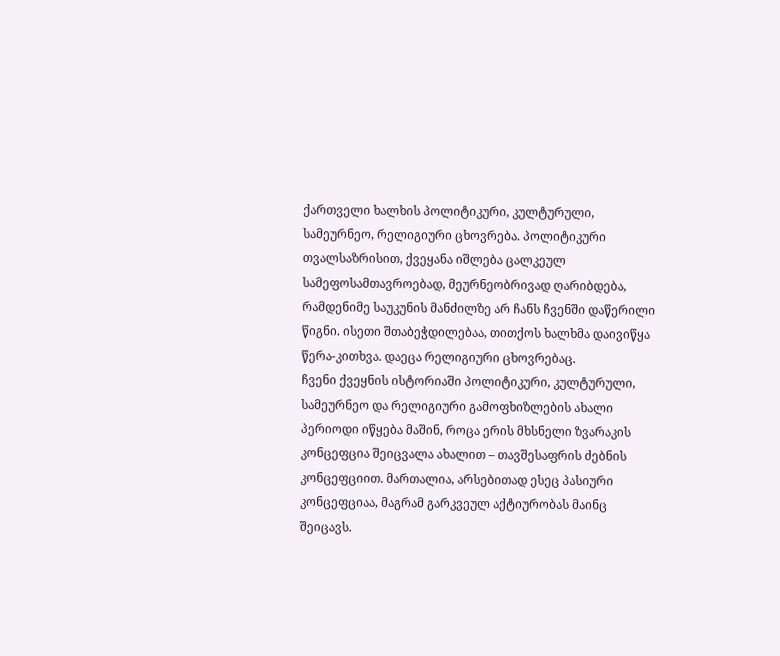ქართველი ხალხის პოლიტიკური, კულტურული, სამეურნეო, რელიგიური ცხოვრება. პოლიტიკური თვალსაზრისით, ქვეყანა იშლება ცალკეულ სამეფოსამთავროებად, მეურნეობრივად ღარიბდება, რამდენიმე საუკუნის მანძილზე არ ჩანს ჩვენში დაწერილი წიგნი. ისეთი შთაბეჭდილებაა, თითქოს ხალხმა დაივიწყა წერა-კითხვა. დაეცა რელიგიური ცხოვრებაც.
ჩვენი ქვეყნის ისტორიაში პოლიტიკური, კულტურული, სამეურნეო და რელიგიური გამოფხიზლების ახალი პერიოდი იწყება მაშინ, როცა ერის მხსნელი ზვარაკის კონცეფცია შეიცვალა ახალით – თავშესაფრის ძებნის კონცეფციით. მართალია, არსებითად ესეც პასიური კონცეფციაა, მაგრამ გარკვეულ აქტიურობას მაინც შეიცავს.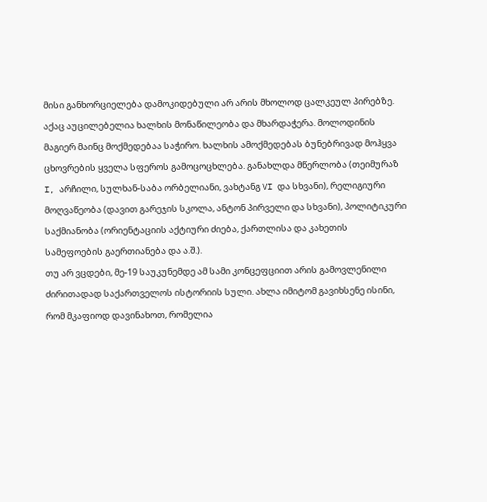მისი განხორციელება დამოკიდებული არ არის მხოლოდ ცალკეულ პირებზე. აქაც აუცილებელია ხალხის მონაწილეობა და მხარდაჭერა. მოლოდინის მაგიერ მაინც მოქმედებაა საჭირო. ხალხის ამოქმედებას ბუნებრივად მოჰყვა ცხოვრების ყველა სფეროს გამოცოცხლება. განახლდა მწერლობა (თეიმურაზ I, არჩილი, სულხან-საბა ორბელიანი, ვახტანგ VI და სხვანი), რელიგიური მოღვაწეობა (დავით გარეჯის სკოლა, ანტონ პირველი და სხვანი), პოლიტიკური საქმიანობა (ორიენტაციის აქტიური ძიება, ქართლისა და კახეთის სამეფოების გაერთიანება და ა.შ.).
თუ არ ვცდები, მე-19 საუკუნემდე ამ სამი კონცეფციით არის გამოვლენილი ძირითადად საქართველოს ისტორიის სული. ახლა იმიტომ გავიხსენე ისინი, რომ მკაფიოდ დავინახოთ, რომელია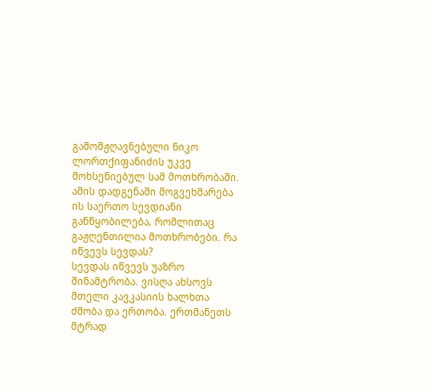გამომჟღავნებული ნიკო ლორთქიფანიძის უკვე მოხსენიებულ სამ მოთხრობაში. ამის დადგენაში მოგვეხმარება ის საერთო სევდიანი განწყობილება, რომლითაც გაჟღენთილია მოთხრობები. რა იწვევს სევდას?
სევდას იწვევს უაზრო შინამტრობა. ვისღა ახსოვს მთელი კავკასიის ხალხთა ძმობა და ერთობა. ერთმანეთს მტრად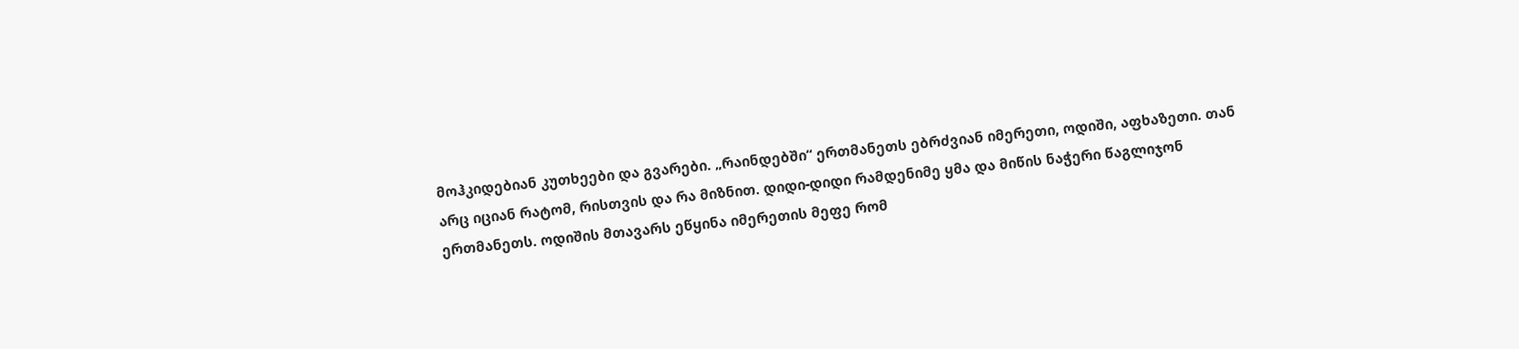მოჰკიდებიან კუთხეები და გვარები. „რაინდებში“ ერთმანეთს ებრძვიან იმერეთი, ოდიში, აფხაზეთი. თან არც იციან რატომ, რისთვის და რა მიზნით. დიდი-დიდი რამდენიმე ყმა და მიწის ნაჭერი წაგლიჯონ ერთმანეთს. ოდიშის მთავარს ეწყინა იმერეთის მეფე რომ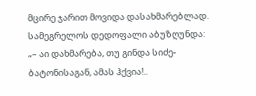მცირე ჯარით მოვიდა დასახმარებლად. სამეგრელოს დედოფალი აბუზღუნდა:
„– აი დახმარება, თუ გინდა სიძე-ბატონისაგან, ამას ჰქვია!..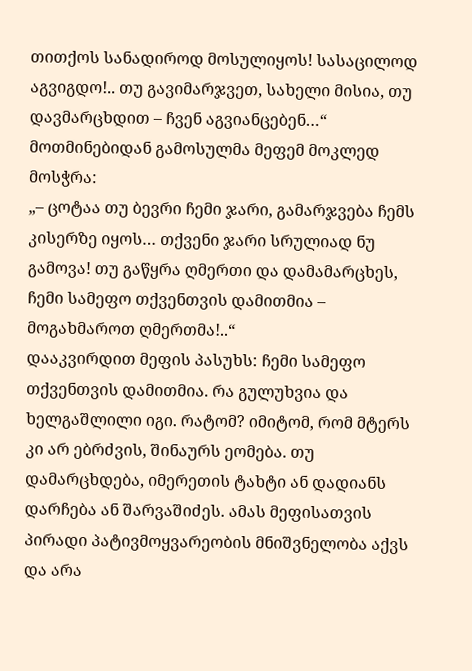თითქოს სანადიროდ მოსულიყოს! სასაცილოდ აგვიგდო!.. თუ გავიმარჯვეთ, სახელი მისია, თუ დავმარცხდით – ჩვენ აგვიანცებენ…“
მოთმინებიდან გამოსულმა მეფემ მოკლედ მოსჭრა:
„– ცოტაა თუ ბევრი ჩემი ჯარი, გამარჯვება ჩემს კისერზე იყოს… თქვენი ჯარი სრულიად ნუ გამოვა! თუ გაწყრა ღმერთი და დამამარცხეს, ჩემი სამეფო თქვენთვის დამითმია – მოგახმაროთ ღმერთმა!..“
დააკვირდით მეფის პასუხს: ჩემი სამეფო თქვენთვის დამითმია. რა გულუხვია და ხელგაშლილი იგი. რატომ? იმიტომ, რომ მტერს კი არ ებრძვის, შინაურს ეომება. თუ დამარცხდება, იმერეთის ტახტი ან დადიანს დარჩება ან შარვაშიძეს. ამას მეფისათვის პირადი პატივმოყვარეობის მნიშვნელობა აქვს და არა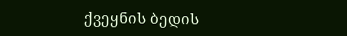ქვეყნის ბედის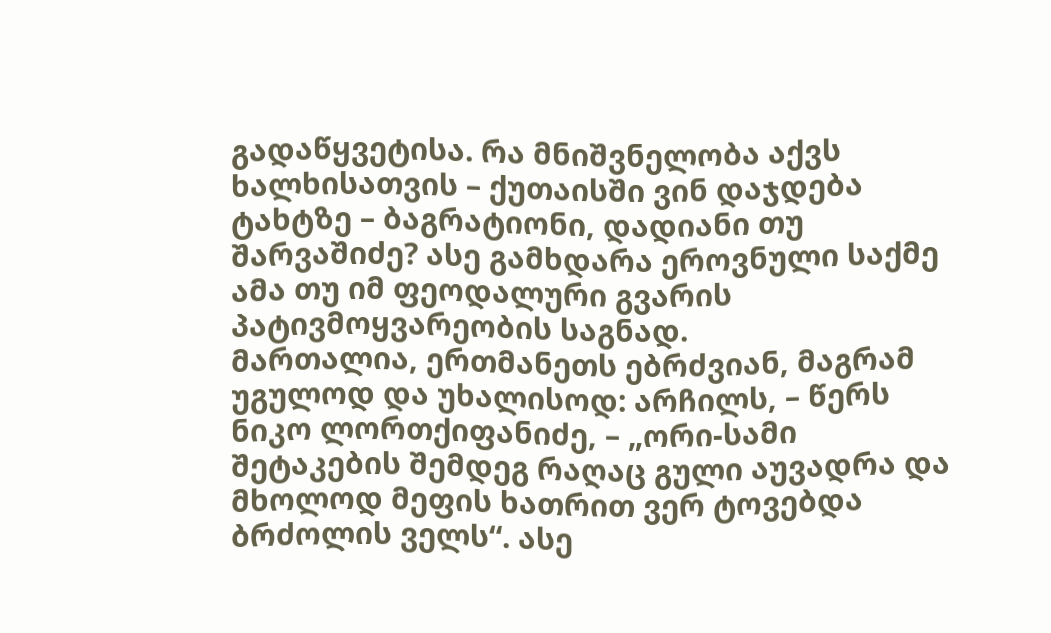გადაწყვეტისა. რა მნიშვნელობა აქვს ხალხისათვის – ქუთაისში ვინ დაჯდება ტახტზე – ბაგრატიონი, დადიანი თუ შარვაშიძე? ასე გამხდარა ეროვნული საქმე ამა თუ იმ ფეოდალური გვარის პატივმოყვარეობის საგნად.
მართალია, ერთმანეთს ებრძვიან, მაგრამ უგულოდ და უხალისოდ: არჩილს, – წერს ნიკო ლორთქიფანიძე, – „ორი-სამი შეტაკების შემდეგ რაღაც გული აუვადრა და მხოლოდ მეფის ხათრით ვერ ტოვებდა ბრძოლის ველს“. ასე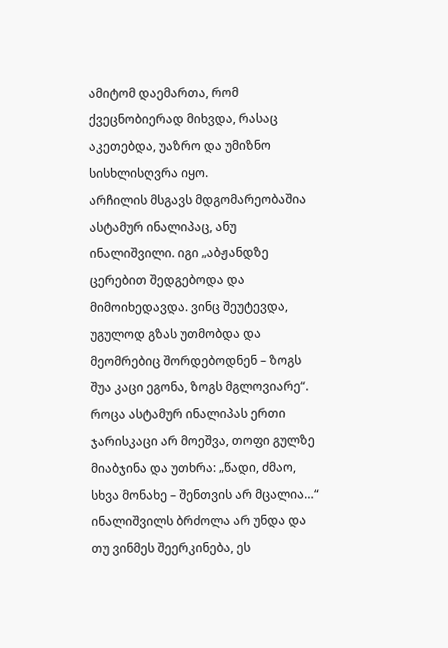ამიტომ დაემართა, რომ ქვეცნობიერად მიხვდა, რასაც აკეთებდა, უაზრო და უმიზნო სისხლისღვრა იყო.
არჩილის მსგავს მდგომარეობაშია ასტამურ ინალიპაც, ანუ ინალიშვილი. იგი „აბჟანდზე ცერებით შედგებოდა და მიმოიხედავდა. ვინც შეუტევდა, უგულოდ გზას უთმობდა და მეომრებიც შორდებოდნენ – ზოგს შუა კაცი ეგონა, ზოგს მგლოვიარე“. როცა ასტამურ ინალიპას ერთი ჯარისკაცი არ მოეშვა, თოფი გულზე მიაბჯინა და უთხრა: „წადი, ძმაო, სხვა მონახე – შენთვის არ მცალია…“ ინალიშვილს ბრძოლა არ უნდა და თუ ვინმეს შეერკინება, ეს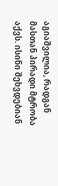აგიაშვილია, რადგან მასთან პირადი მტრობა აქვს. ისინი შეხვდებიან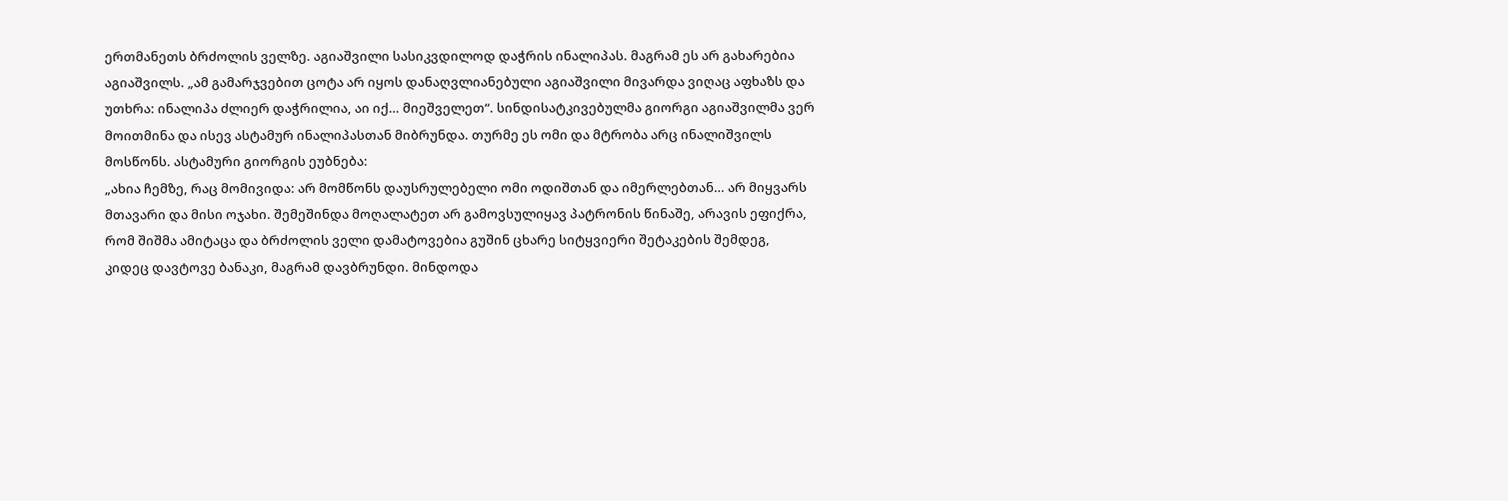ერთმანეთს ბრძოლის ველზე. აგიაშვილი სასიკვდილოდ დაჭრის ინალიპას. მაგრამ ეს არ გახარებია აგიაშვილს. „ამ გამარჯვებით ცოტა არ იყოს დანაღვლიანებული აგიაშვილი მივარდა ვიღაც აფხაზს და უთხრა: ინალიპა ძლიერ დაჭრილია, აი იქ… მიეშველეთ“. სინდისატკივებულმა გიორგი აგიაშვილმა ვერ მოითმინა და ისევ ასტამურ ინალიპასთან მიბრუნდა. თურმე ეს ომი და მტრობა არც ინალიშვილს მოსწონს. ასტამური გიორგის ეუბნება:
„ახია ჩემზე, რაც მომივიდა: არ მომწონს დაუსრულებელი ომი ოდიშთან და იმერლებთან… არ მიყვარს მთავარი და მისი ოჯახი. შემეშინდა მოღალატეთ არ გამოვსულიყავ პატრონის წინაშე, არავის ეფიქრა, რომ შიშმა ამიტაცა და ბრძოლის ველი დამატოვებია გუშინ ცხარე სიტყვიერი შეტაკების შემდეგ, კიდეც დავტოვე ბანაკი, მაგრამ დავბრუნდი. მინდოდა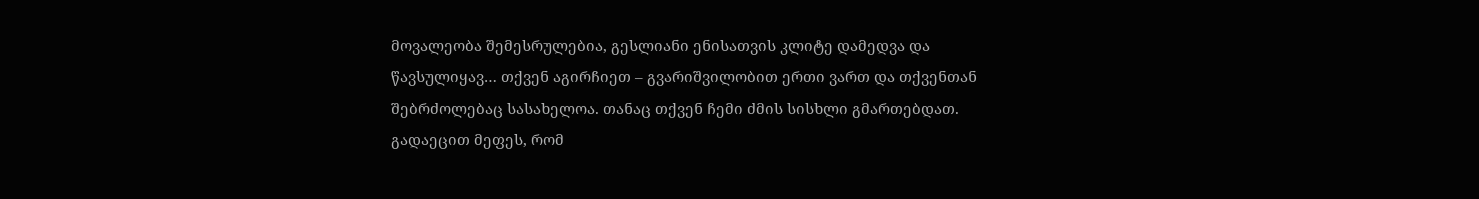მოვალეობა შემესრულებია, გესლიანი ენისათვის კლიტე დამედვა და წავსულიყავ… თქვენ აგირჩიეთ – გვარიშვილობით ერთი ვართ და თქვენთან შებრძოლებაც სასახელოა. თანაც თქვენ ჩემი ძმის სისხლი გმართებდათ. გადაეცით მეფეს, რომ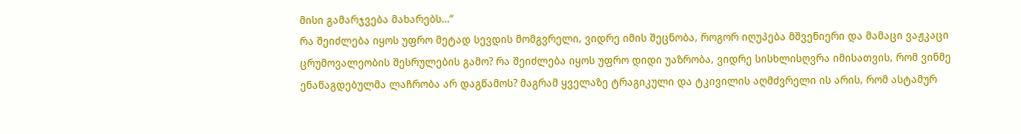მისი გამარჯვება მახარებს…“
რა შეიძლება იყოს უფრო მეტად სევდის მომგვრელი, ვიდრე იმის შეცნობა, როგორ იღუპება მშვენიერი და მამაცი ვაჟკაცი ცრუმოვალეობის შესრულების გამო? რა შეიძლება იყოს უფრო დიდი უაზრობა, ვიდრე სისხლისღვრა იმისათვის, რომ ვინმე ენაწაგდებულმა ლაჩრობა არ დაგწამოს? მაგრამ ყველაზე ტრაგიკული და ტკივილის აღმძვრელი ის არის, რომ ასტამურ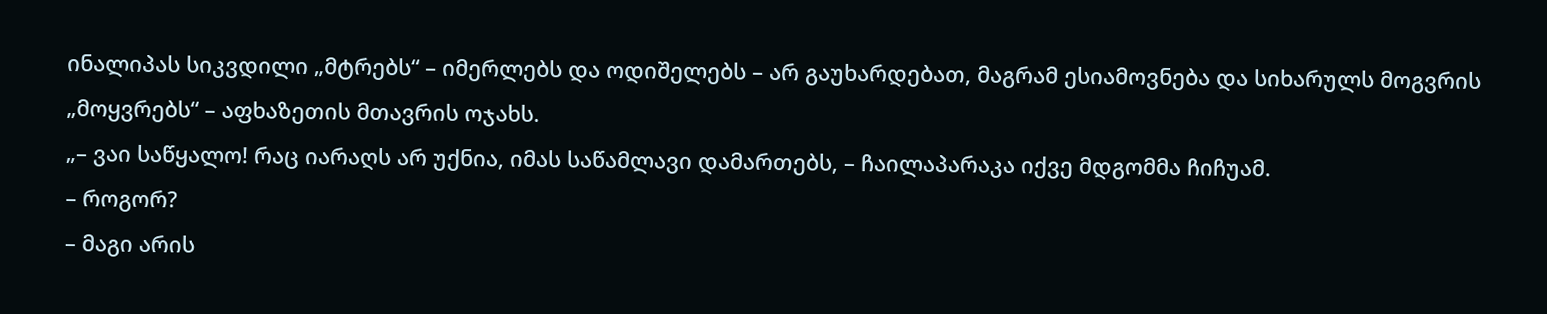ინალიპას სიკვდილი „მტრებს“ – იმერლებს და ოდიშელებს – არ გაუხარდებათ, მაგრამ ესიამოვნება და სიხარულს მოგვრის „მოყვრებს“ – აფხაზეთის მთავრის ოჯახს.
„– ვაი საწყალო! რაც იარაღს არ უქნია, იმას საწამლავი დამართებს, – ჩაილაპარაკა იქვე მდგომმა ჩიჩუამ.
– როგორ?
– მაგი არის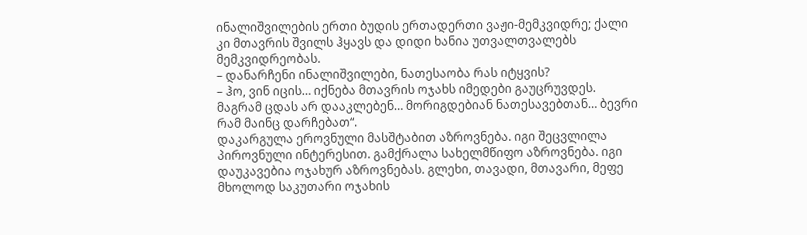ინალიშვილების ერთი ბუდის ერთადერთი ვაჟი-მემკვიდრე; ქალი კი მთავრის შვილს ჰყავს და დიდი ხანია უთვალთვალებს მემკვიდრეობას.
– დანარჩენი ინალიშვილები, ნათესაობა რას იტყვის?
– ჰო, ვინ იცის… იქნება მთავრის ოჯახს იმედები გაუცრუვდეს. მაგრამ ცდას არ დააკლებენ… მორიგდებიან ნათესავებთან… ბევრი რამ მაინც დარჩებათ“.
დაკარგულა ეროვნული მასშტაბით აზროვნება. იგი შეცვლილა პიროვნული ინტერესით. გამქრალა სახელმწიფო აზროვნება. იგი დაუკავებია ოჯახურ აზროვნებას. გლეხი, თავადი, მთავარი, მეფე მხოლოდ საკუთარი ოჯახის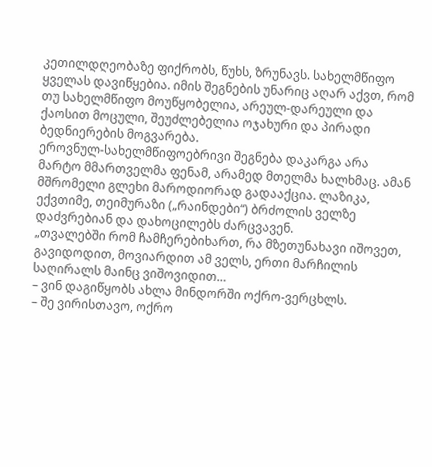კეთილდღეობაზე ფიქრობს, წუხს, ზრუნავს. სახელმწიფო ყველას დავიწყებია. იმის შეგნების უნარიც აღარ აქვთ, რომ თუ სახელმწიფო მოუწყობელია, არეულ-დარეული და ქაოსით მოცული, შეუძლებელია ოჯახური და პირადი ბედნიერების მოგვარება.
ეროვნულ-სახელმწიფოებრივი შეგნება დაკარგა არა მარტო მმართველმა ფენამ, არამედ მთელმა ხალხმაც. ამან მშრომელი გლეხი მაროდიორად გადააქცია. ლაზიკა, ექვთიმე, თეიმურაზი („რაინდები“) ბრძოლის ველზე დაძვრებიან და დახოცილებს ძარცვავენ.
„თვალებში რომ ჩამჩერებიხართ, რა მზეთუნახავი იშოვეთ, გავიდოდით, მოვიარდით ამ ველს, ერთი მარჩილის საღირალს მაინც ვიშოვიდით…
– ვინ დაგიწყობს ახლა მინდორში ოქრო-ვერცხლს.
– შე ვირისთავო, ოქრო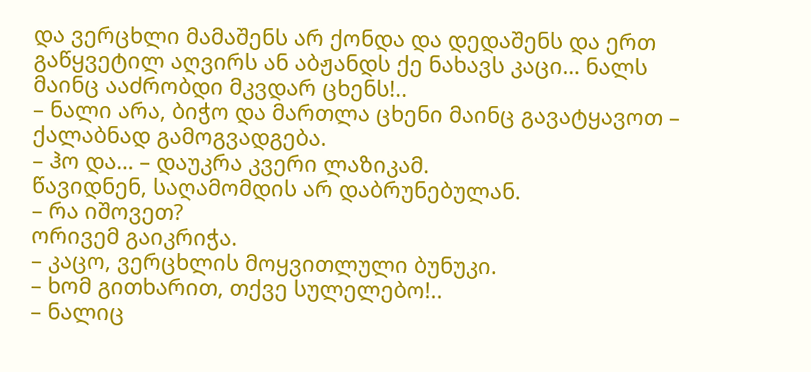და ვერცხლი მამაშენს არ ქონდა და დედაშენს და ერთ გაწყვეტილ აღვირს ან აბჟანდს ქე ნახავს კაცი… ნალს მაინც ააძრობდი მკვდარ ცხენს!..
– ნალი არა, ბიჭო და მართლა ცხენი მაინც გავატყავოთ – ქალაბნად გამოგვადგება.
– ჰო და… – დაუკრა კვერი ლაზიკამ.
წავიდნენ, საღამომდის არ დაბრუნებულან.
– რა იშოვეთ?
ორივემ გაიკრიჭა.
– კაცო, ვერცხლის მოყვითლული ბუნუკი.
– ხომ გითხარით, თქვე სულელებო!..
– ნალიც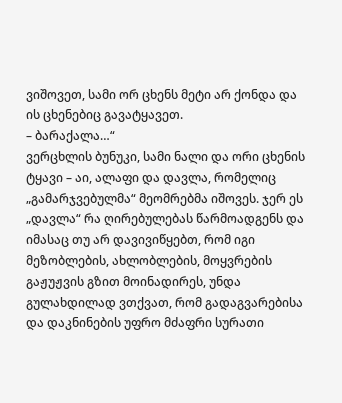ვიშოვეთ, სამი ორ ცხენს მეტი არ ქონდა და ის ცხენებიც გავატყავეთ.
– ბარაქალა…“
ვერცხლის ბუნუკი, სამი ნალი და ორი ცხენის ტყავი – აი, ალაფი და დავლა, რომელიც „გამარჯვებულმა“ მეომრებმა იშოვეს. ჯერ ეს „დავლა“ რა ღირებულებას წარმოადგენს და იმასაც თუ არ დავივიწყებთ, რომ იგი მეზობლების, ახლობლების, მოყვრების გაჟუჟვის გზით მოინადირეს, უნდა გულახდილად ვთქვათ, რომ გადაგვარებისა და დაკნინების უფრო მძაფრი სურათი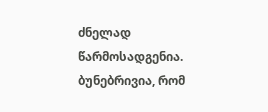ძნელად წარმოსადგენია. ბუნებრივია, რომ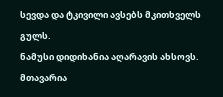სევდა და ტკივილი ავსებს მკითხველს გულს.
ნამუსი დიდიხანია აღარავის ახსოვს. მთავარია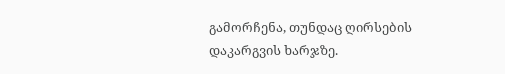გამორჩენა, თუნდაც ღირსების დაკარგვის ხარჯზე.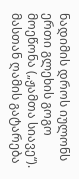ნადიმის დროს იულონს ერთი გლეხის გოგო მოეწონა („ჟამთა სიავე“). მასთან ღამის გატარება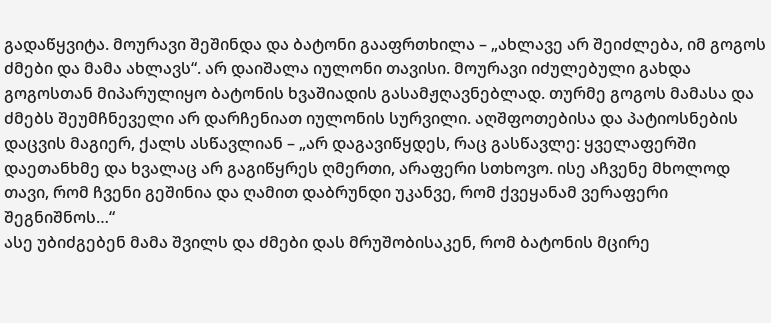გადაწყვიტა. მოურავი შეშინდა და ბატონი გააფრთხილა – „ახლავე არ შეიძლება, იმ გოგოს ძმები და მამა ახლავს“. არ დაიშალა იულონი თავისი. მოურავი იძულებული გახდა გოგოსთან მიპარულიყო ბატონის ხვაშიადის გასამჟღავნებლად. თურმე გოგოს მამასა და ძმებს შეუმჩნეველი არ დარჩენიათ იულონის სურვილი. აღშფოთებისა და პატიოსნების დაცვის მაგიერ, ქალს ასწავლიან – „არ დაგავიწყდეს, რაც გასწავლე: ყველაფერში დაეთანხმე და ხვალაც არ გაგიწყრეს ღმერთი, არაფერი სთხოვო. ისე აჩვენე მხოლოდ თავი, რომ ჩვენი გეშინია და ღამით დაბრუნდი უკანვე, რომ ქვეყანამ ვერაფერი შეგნიშნოს…“
ასე უბიძგებენ მამა შვილს და ძმები დას მრუშობისაკენ, რომ ბატონის მცირე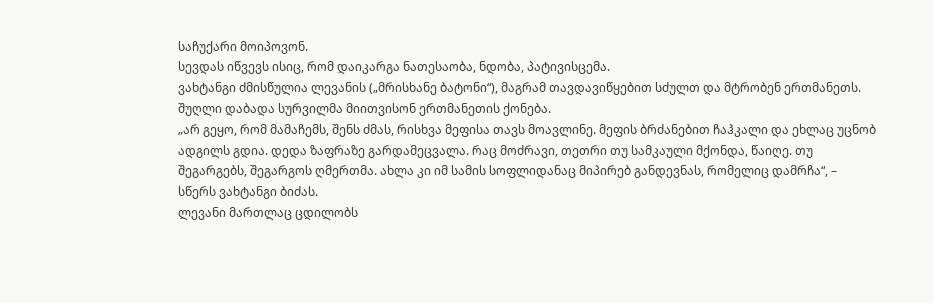საჩუქარი მოიპოვონ.
სევდას იწვევს ისიც, რომ დაიკარგა ნათესაობა, ნდობა, პატივისცემა.
ვახტანგი ძმისწულია ლევანის („მრისხანე ბატონი“), მაგრამ თავდავიწყებით სძულთ და მტრობენ ერთმანეთს. შუღლი დაბადა სურვილმა მიითვისონ ერთმანეთის ქონება.
„არ გეყო, რომ მამაჩემს, შენს ძმას, რისხვა მეფისა თავს მოავლინე. მეფის ბრძანებით ჩაჰკალი და ეხლაც უცნობ ადგილს გდია. დედა ზაფრაზე გარდამეცვალა. რაც მოძრავი, თეთრი თუ სამკაული მქონდა, წაიღე. თუ შეგარგებს, შეგარგოს ღმერთმა. ახლა კი იმ სამის სოფლიდანაც მიპირებ განდევნას, რომელიც დამრჩა“, – სწერს ვახტანგი ბიძას.
ლევანი მართლაც ცდილობს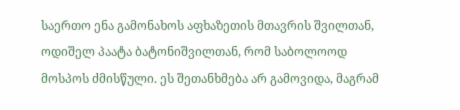საერთო ენა გამონახოს აფხაზეთის მთავრის შვილთან, ოდიშელ პაატა ბატონიშვილთან, რომ საბოლოოდ მოსპოს ძმისწული. ეს შეთანხმება არ გამოვიდა, მაგრამ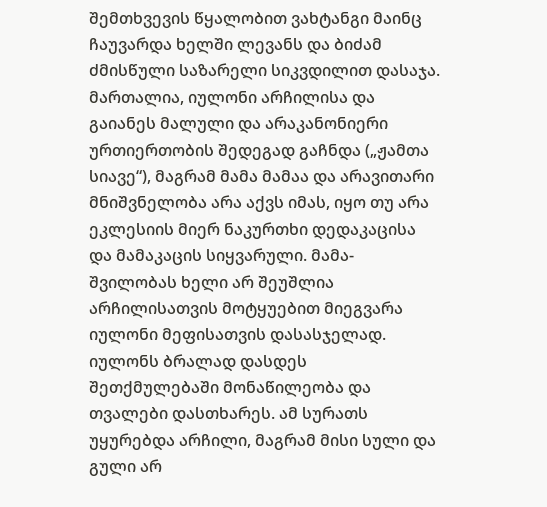შემთხვევის წყალობით ვახტანგი მაინც ჩაუვარდა ხელში ლევანს და ბიძამ ძმისწული საზარელი სიკვდილით დასაჯა.
მართალია, იულონი არჩილისა და გაიანეს მალული და არაკანონიერი ურთიერთობის შედეგად გაჩნდა („ჟამთა სიავე“), მაგრამ მამა მამაა და არავითარი მნიშვნელობა არა აქვს იმას, იყო თუ არა ეკლესიის მიერ ნაკურთხი დედაკაცისა და მამაკაცის სიყვარული. მამა-შვილობას ხელი არ შეუშლია არჩილისათვის მოტყუებით მიეგვარა იულონი მეფისათვის დასასჯელად. იულონს ბრალად დასდეს შეთქმულებაში მონაწილეობა და თვალები დასთხარეს. ამ სურათს უყურებდა არჩილი, მაგრამ მისი სული და გული არ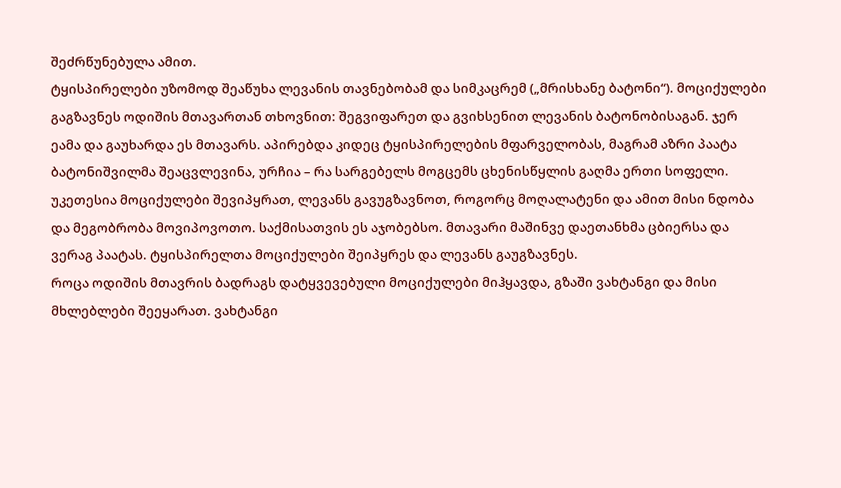შეძრწუნებულა ამით.
ტყისპირელები უზომოდ შეაწუხა ლევანის თავნებობამ და სიმკაცრემ („მრისხანე ბატონი“). მოციქულები გაგზავნეს ოდიშის მთავართან თხოვნით: შეგვიფარეთ და გვიხსენით ლევანის ბატონობისაგან. ჯერ ეამა და გაუხარდა ეს მთავარს. აპირებდა კიდეც ტყისპირელების მფარველობას, მაგრამ აზრი პაატა ბატონიშვილმა შეაცვლევინა, ურჩია – რა სარგებელს მოგცემს ცხენისწყლის გაღმა ერთი სოფელი. უკეთესია მოციქულები შევიპყრათ, ლევანს გავუგზავნოთ, როგორც მოღალატენი და ამით მისი ნდობა და მეგობრობა მოვიპოვოთო. საქმისათვის ეს აჯობებსო. მთავარი მაშინვე დაეთანხმა ცბიერსა და ვერაგ პაატას. ტყისპირელთა მოციქულები შეიპყრეს და ლევანს გაუგზავნეს.
როცა ოდიშის მთავრის ბადრაგს დატყვევებული მოციქულები მიჰყავდა, გზაში ვახტანგი და მისი მხლებლები შეეყარათ. ვახტანგი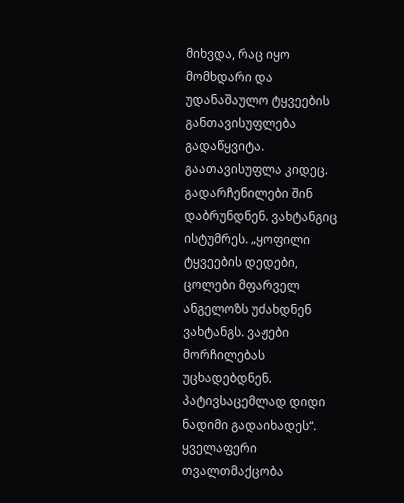მიხვდა, რაც იყო მომხდარი და უდანაშაულო ტყვეების განთავისუფლება გადაწყვიტა. გაათავისუფლა კიდეც. გადარჩენილები შინ დაბრუნდნენ. ვახტანგიც ისტუმრეს. „ყოფილი ტყვეების დედები, ცოლები მფარველ ანგელოზს უძახდნენ ვახტანგს. ვაჟები მორჩილებას უცხადებდნენ. პატივსაცემლად დიდი ნადიმი გადაიხადეს“. ყველაფერი თვალთმაქცობა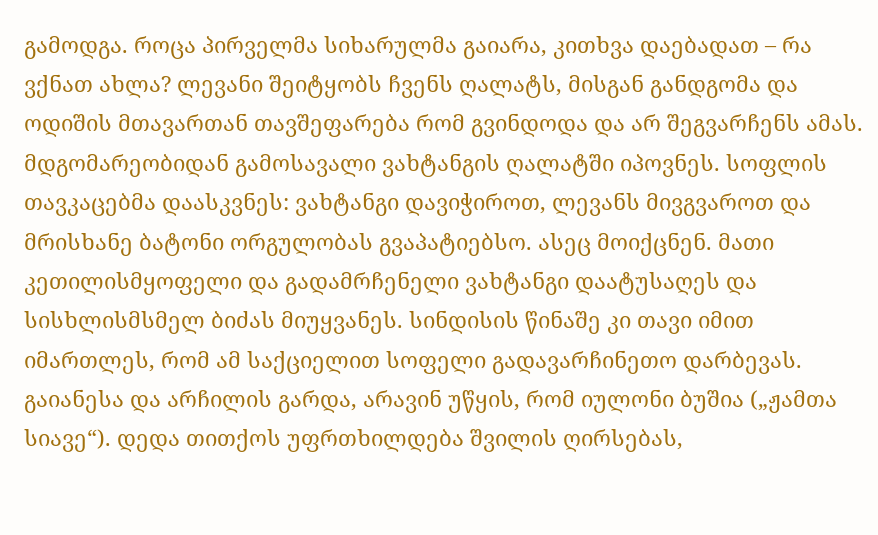გამოდგა. როცა პირველმა სიხარულმა გაიარა, კითხვა დაებადათ – რა ვქნათ ახლა? ლევანი შეიტყობს ჩვენს ღალატს, მისგან განდგომა და ოდიშის მთავართან თავშეფარება რომ გვინდოდა და არ შეგვარჩენს ამას. მდგომარეობიდან გამოსავალი ვახტანგის ღალატში იპოვნეს. სოფლის თავკაცებმა დაასკვნეს: ვახტანგი დავიჭიროთ, ლევანს მივგვაროთ და მრისხანე ბატონი ორგულობას გვაპატიებსო. ასეც მოიქცნენ. მათი კეთილისმყოფელი და გადამრჩენელი ვახტანგი დაატუსაღეს და სისხლისმსმელ ბიძას მიუყვანეს. სინდისის წინაშე კი თავი იმით იმართლეს, რომ ამ საქციელით სოფელი გადავარჩინეთო დარბევას.
გაიანესა და არჩილის გარდა, არავინ უწყის, რომ იულონი ბუშია („ჟამთა სიავე“). დედა თითქოს უფრთხილდება შვილის ღირსებას,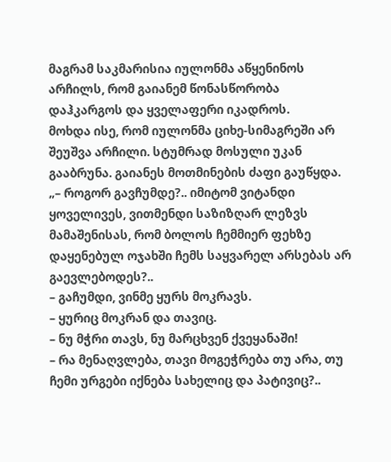მაგრამ საკმარისია იულონმა აწყენინოს არჩილს, რომ გაიანემ წონასწორობა დაჰკარგოს და ყველაფერი იკადროს.
მოხდა ისე, რომ იულონმა ციხე-სიმაგრეში არ შეუშვა არჩილი. სტუმრად მოსული უკან გააბრუნა. გაიანეს მოთმინების ძაფი გაუწყდა.
„– როგორ გავჩუმდე?.. იმიტომ ვიტანდი ყოველივეს, ვითმენდი საზიზღარ ლეზვს მამაშენისას, რომ ბოლოს ჩემმიერ ფეხზე დაყენებულ ოჯახში ჩემს საყვარელ არსებას არ გაევლებოდეს?..
– გაჩუმდი, ვინმე ყურს მოკრავს.
– ყურიც მოკრან და თავიც.
– ნუ მჭრი თავს, ნუ მარცხვენ ქვეყანაში!
– რა მენაღვლება, თავი მოგეჭრება თუ არა, თუ ჩემი ურგები იქნება სახელიც და პატივიც?..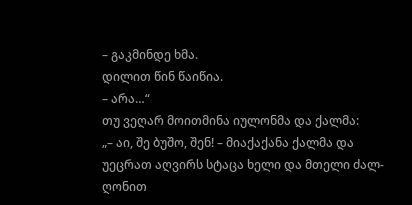– გაკმინდე ხმა.
დილით წინ წაიწია.
– არა…“
თუ ვეღარ მოითმინა იულონმა და ქალმა:
„– აი, შე ბუშო, შენ! – მიაქაქანა ქალმა და უეცრათ აღვირს სტაცა ხელი და მთელი ძალ-ღონით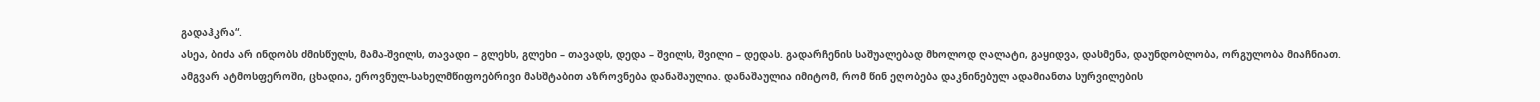გადაჰკრა“.
ასეა, ბიძა არ ინდობს ძმისწულს, მამა-შვილს, თავადი – გლეხს, გლეხი – თავადს, დედა – შვილს, შვილი – დედას. გადარჩენის საშუალებად მხოლოდ ღალატი, გაყიდვა, დასმენა, დაუნდობლობა, ორგულობა მიაჩნიათ.
ამგვარ ატმოსფეროში, ცხადია, ეროვნულ-სახელმწიფოებრივი მასშტაბით აზროვნება დანაშაულია. დანაშაულია იმიტომ, რომ წინ ეღობება დაკნინებულ ადამიანთა სურვილების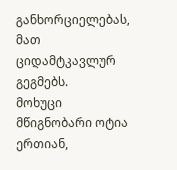განხორციელებას, მათ ციდამტკავლურ გეგმებს.
მოხუცი მწიგნობარი ოტია ერთიან,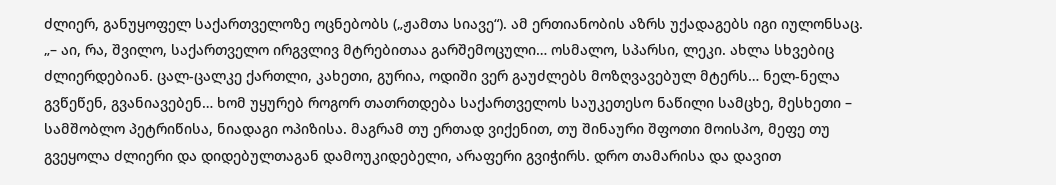ძლიერ, განუყოფელ საქართველოზე ოცნებობს („ჟამთა სიავე“). ამ ერთიანობის აზრს უქადაგებს იგი იულონსაც.
„– აი, რა, შვილო, საქართველო ირგვლივ მტრებითაა გარშემოცული… ოსმალო, სპარსი, ლეკი. ახლა სხვებიც ძლიერდებიან. ცალ-ცალკე ქართლი, კახეთი, გურია, ოდიში ვერ გაუძლებს მოზღვავებულ მტერს… ნელ-ნელა გვწეწენ, გვანიავებენ… ხომ უყურებ როგორ თათრთდება საქართველოს საუკეთესო ნაწილი სამცხე, მესხეთი – სამშობლო პეტრიწისა, ნიადაგი ოპიზისა. მაგრამ თუ ერთად ვიქენით, თუ შინაური შფოთი მოისპო, მეფე თუ გვეყოლა ძლიერი და დიდებულთაგან დამოუკიდებელი, არაფერი გვიჭირს. დრო თამარისა და დავით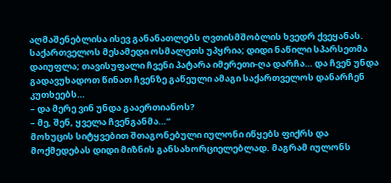აღმაშენებლისა ისევ განანათლებს ღვთისმშობლის ხვედრ ქვეყანას. საქართველოს მესამედი ოსმალეთს უპყრია; დიდი ნაწილი სპარსეთმა დაიუფლა; თავისუფალი ჩვენი პატარა იმერეთი-ღა დარჩა… და ჩვენ უნდა გადავუხადოთ წინათ ჩვენზე გაწეული ამაგი საქართველოს დანარჩენ კუთხეებს…
– და მერე ვინ უნდა გააერთიანოს?
– მე, შენ, ყველა ჩვენგანმა…“
მოხუცის სიტყვებით შთაგონებული იულონი იწყებს ფიქრს და მოქმედებას დიდი მიზნის განსახორციელებლად. მაგრამ იულონს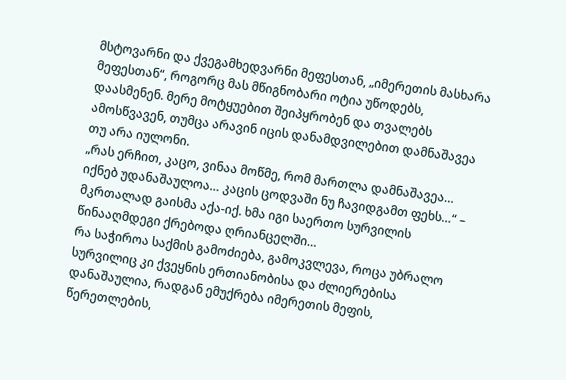მსტოვარნი და ქვეგამხედვარნი მეფესთან, „იმერეთის მასხარა მეფესთან“, როგორც მას მწიგნობარი ოტია უწოდებს, დაასმენენ. მერე მოტყუებით შეიპყრობენ და თვალებს ამოსწვავენ, თუმცა არავინ იცის დანამდვილებით დამნაშავეა თუ არა იულონი.
„რას ერჩით, კაცო, ვინაა მოწმე, რომ მართლა დამნაშავეა… იქნებ უდანაშაულოა… კაცის ცოდვაში ნუ ჩავიდგამთ ფეხს…“ – მკრთალად გაისმა აქა-იქ. ხმა იგი საერთო სურვილის წინააღმდეგი ქრებოდა ღრიანცელში…
რა საჭიროა საქმის გამოძიება, გამოკვლევა, როცა უბრალო სურვილიც კი ქვეყნის ერთიანობისა და ძლიერებისა დანაშაულია, რადგან ემუქრება იმერეთის მეფის, წერეთლების,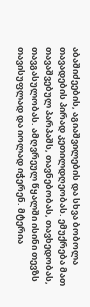აბაშიძეების, აგიაშვილების და სხვა ბობოლა თავადების პირად კეთილდღეობას. ემუქრება მათ თავაშვებულ პარპაშს, თავნებობას, თავხედობას, თავგასულობას. ამღვრეულ წყალში ისინი თევზს თავისუფლად და იოლად იჭერენ. მტერია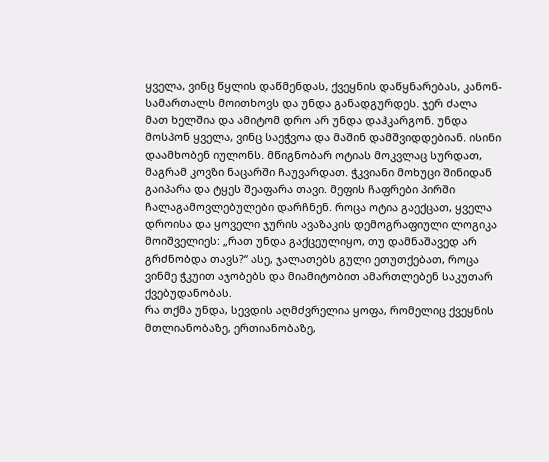ყველა, ვინც წყლის დაწმენდას, ქვეყნის დაწყნარებას, კანონ-სამართალს მოითხოვს და უნდა განადგურდეს. ჯერ ძალა მათ ხელშია და ამიტომ დრო არ უნდა დაჰკარგონ. უნდა მოსპონ ყველა, ვინც საეჭვოა და მაშინ დამშვიდდებიან. ისინი დაამხობენ იულონს. მწიგნობარ ოტიას მოკვლაც სურდათ, მაგრამ კოვზი ნაცარში ჩაუვარდათ. ჭკვიანი მოხუცი შინიდან გაიპარა და ტყეს შეაფარა თავი. მეფის ჩაფრები პირში ჩალაგამოვლებულები დარჩნენ. როცა ოტია გაექცათ, ყველა დროისა და ყოველი ჯურის ავაზაკის დემოგრაფიული ლოგიკა მოიშველიეს: „რათ უნდა გაქცეულიყო, თუ დამნაშავედ არ გრძნობდა თავს?“ ასე, ჯალათებს გული ეთუთქებათ, როცა ვინმე ჭკუით აჯობებს და მიამიტობით ამართლებენ საკუთარ ქვებუდანობას.
რა თქმა უნდა, სევდის აღმძვრელია ყოფა, რომელიც ქვეყნის მთლიანობაზე, ერთიანობაზე,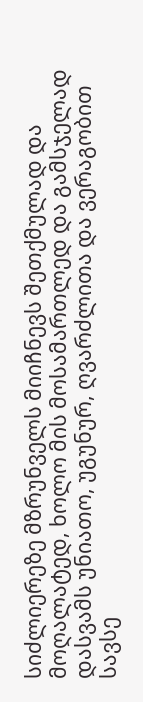სიძლიერეზე მზრუნველს მიიჩნევს შეთქმულად და მოღალატედ, ხოლო მის მოსამართლედ და გამსჯელად დასვამს უნიათო, უგუნურ, ღვარძლითა და ვერაგობით სავსე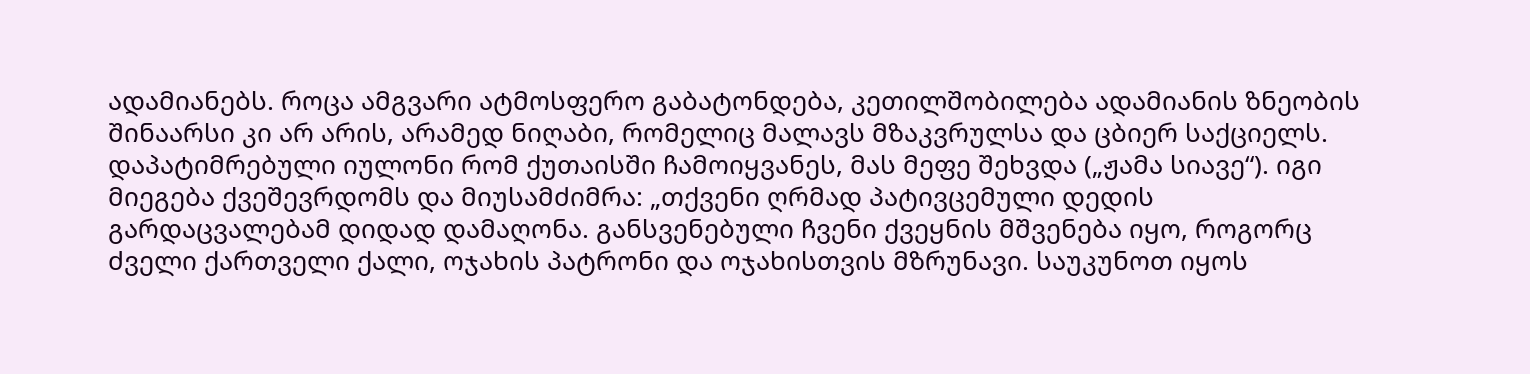ადამიანებს. როცა ამგვარი ატმოსფერო გაბატონდება, კეთილშობილება ადამიანის ზნეობის შინაარსი კი არ არის, არამედ ნიღაბი, რომელიც მალავს მზაკვრულსა და ცბიერ საქციელს.
დაპატიმრებული იულონი რომ ქუთაისში ჩამოიყვანეს, მას მეფე შეხვდა („ჟამა სიავე“). იგი მიეგება ქვეშევრდომს და მიუსამძიმრა: „თქვენი ღრმად პატივცემული დედის გარდაცვალებამ დიდად დამაღონა. განსვენებული ჩვენი ქვეყნის მშვენება იყო, როგორც ძველი ქართველი ქალი, ოჯახის პატრონი და ოჯახისთვის მზრუნავი. საუკუნოთ იყოს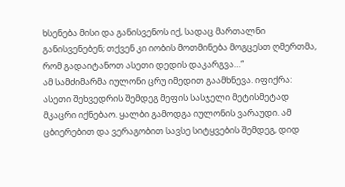ხსენება მისი და განისვენოს იქ, სადაც მართალნი განისვენებენ; თქვენ კი იობის მოთმინება მოგცესთ ღმერთმა, რომ გადაიტანოთ ასეთი დედის დაკარგვა…“
ამ სამძიმარმა იულონი ცრუ იმედით გაამხნევა. იფიქრა: ასეთი შეხვედრის შემდეგ მეფის სასჯელი მეტისმეტად მკაცრი იქნებაო. ყალბი გამოდგა იულონის ვარაუდი. ამ ცბიერებით და ვერაგობით სავსე სიტყვების შემდეგ, დიდ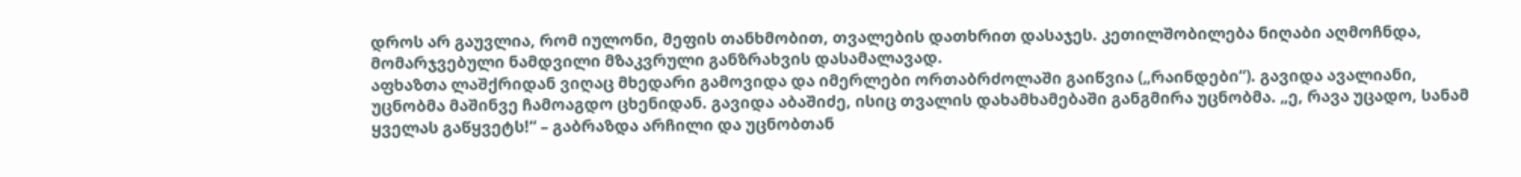დროს არ გაუვლია, რომ იულონი, მეფის თანხმობით, თვალების დათხრით დასაჯეს. კეთილშობილება ნიღაბი აღმოჩნდა, მომარჯვებული ნამდვილი მზაკვრული განზრახვის დასამალავად.
აფხაზთა ლაშქრიდან ვიღაც მხედარი გამოვიდა და იმერლები ორთაბრძოლაში გაიწვია („რაინდები“). გავიდა ავალიანი, უცნობმა მაშინვე ჩამოაგდო ცხენიდან. გავიდა აბაშიძე, ისიც თვალის დახამხამებაში განგმირა უცნობმა. „ე, რავა უცადო, სანამ ყველას გაწყვეტს!“ – გაბრაზდა არჩილი და უცნობთან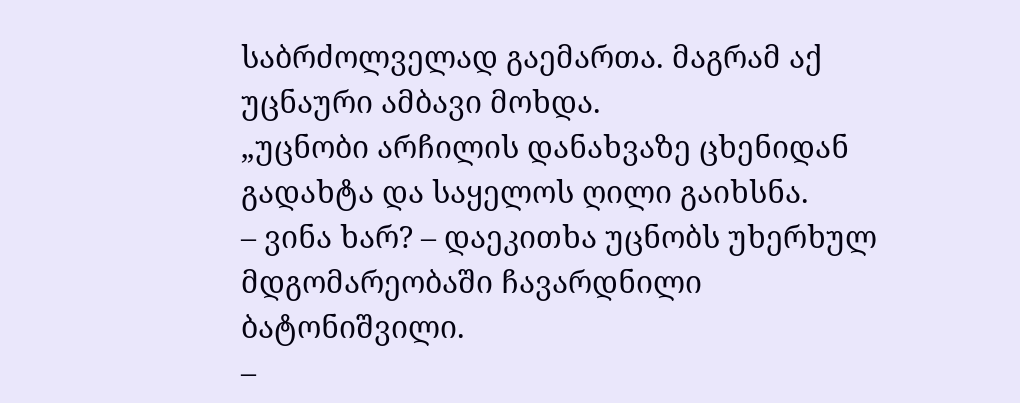საბრძოლველად გაემართა. მაგრამ აქ უცნაური ამბავი მოხდა.
„უცნობი არჩილის დანახვაზე ცხენიდან გადახტა და საყელოს ღილი გაიხსნა.
– ვინა ხარ? – დაეკითხა უცნობს უხერხულ მდგომარეობაში ჩავარდნილი ბატონიშვილი.
–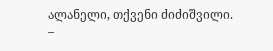ალანელი, თქვენი ძიძიშვილი.
–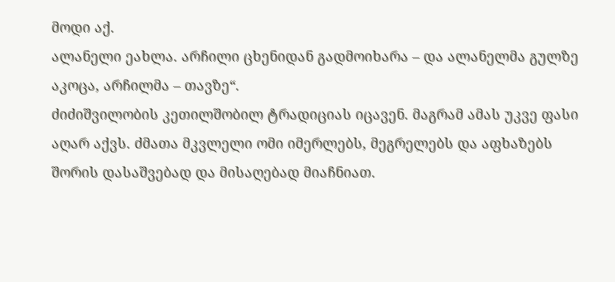მოდი აქ.
ალანელი ეახლა. არჩილი ცხენიდან გადმოიხარა – და ალანელმა გულზე აკოცა, არჩილმა – თავზე“.
ძიძიშვილობის კეთილშობილ ტრადიციას იცავენ. მაგრამ ამას უკვე ფასი აღარ აქვს. ძმათა მკვლელი ომი იმერლებს, მეგრელებს და აფხაზებს შორის დასაშვებად და მისაღებად მიაჩნიათ.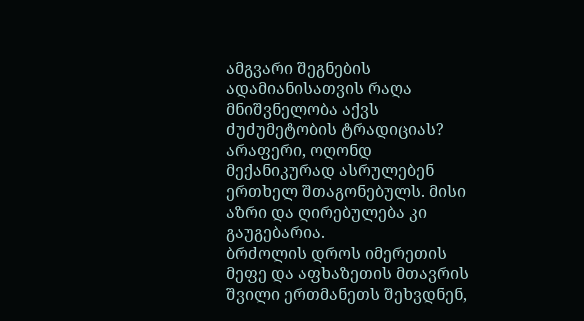ამგვარი შეგნების ადამიანისათვის რაღა მნიშვნელობა აქვს ძუძუმეტობის ტრადიციას? არაფერი, ოღონდ მექანიკურად ასრულებენ ერთხელ შთაგონებულს. მისი აზრი და ღირებულება კი გაუგებარია.
ბრძოლის დროს იმერეთის მეფე და აფხაზეთის მთავრის შვილი ერთმანეთს შეხვდნენ,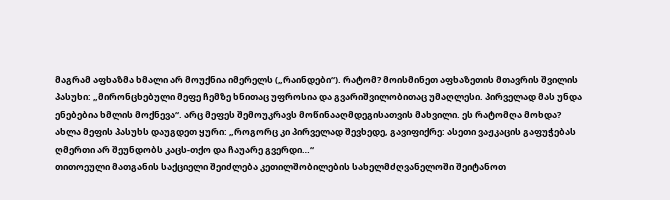მაგრამ აფხაზმა ხმალი არ მოუქნია იმერელს („რაინდები“). რატომ? მოისმინეთ აფხაზეთის მთავრის შვილის პასუხი: „მირონცხებული მეფე ჩემზე ხნითაც უფროსია და გვარიშვილობითაც უმაღლესი. პირველად მას უნდა ენებებია ხმლის მოქნევა“. არც მეფეს შემოუკრავს მოწინააღმდეგისათვის მახვილი. ეს რატომღა მოხდა?
ახლა მეფის პასუხს დაუგდეთ ყური: „როგორც კი პირველად შევხედე, გავიფიქრე: ასეთი ვაჟკაცის გაფუჭებას ღმერთი არ შეუნდობს კაცს-თქო და ჩაუარე გვერდი…“
თითოეული მათგანის საქციელი შეიძლება კეთილშობილების სახელმძღვანელოში შეიტანოთ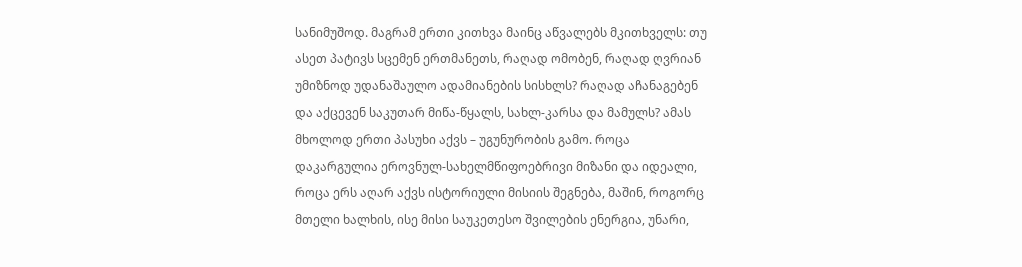სანიმუშოდ. მაგრამ ერთი კითხვა მაინც აწვალებს მკითხველს: თუ ასეთ პატივს სცემენ ერთმანეთს, რაღად ომობენ, რაღად ღვრიან უმიზნოდ უდანაშაულო ადამიანების სისხლს? რაღად აჩანაგებენ და აქცევენ საკუთარ მიწა-წყალს, სახლ-კარსა და მამულს? ამას მხოლოდ ერთი პასუხი აქვს – უგუნურობის გამო. როცა დაკარგულია ეროვნულ-სახელმწიფოებრივი მიზანი და იდეალი, როცა ერს აღარ აქვს ისტორიული მისიის შეგნება, მაშინ, როგორც მთელი ხალხის, ისე მისი საუკეთესო შვილების ენერგია, უნარი,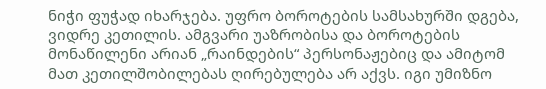ნიჭი ფუჭად იხარჯება. უფრო ბოროტების სამსახურში დგება, ვიდრე კეთილის. ამგვარი უაზრობისა და ბოროტების მონაწილენი არიან „რაინდების“ პერსონაჟებიც და ამიტომ მათ კეთილშობილებას ღირებულება არ აქვს. იგი უმიზნო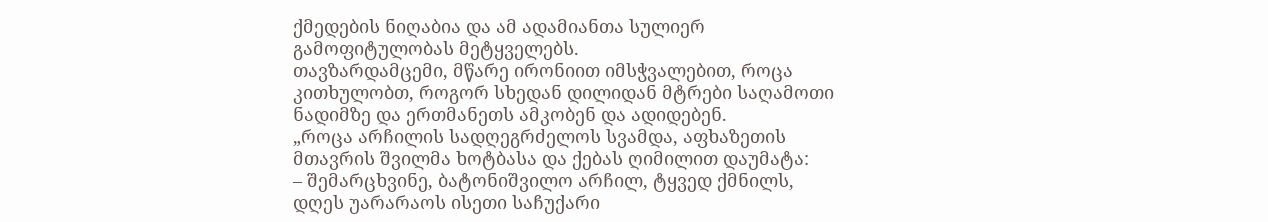ქმედების ნიღაბია და ამ ადამიანთა სულიერ გამოფიტულობას მეტყველებს.
თავზარდამცემი, მწარე ირონიით იმსჭვალებით, როცა კითხულობთ, როგორ სხედან დილიდან მტრები საღამოთი ნადიმზე და ერთმანეთს ამკობენ და ადიდებენ.
„როცა არჩილის სადღეგრძელოს სვამდა, აფხაზეთის მთავრის შვილმა ხოტბასა და ქებას ღიმილით დაუმატა:
– შემარცხვინე, ბატონიშვილო არჩილ, ტყვედ ქმნილს, დღეს უარარაოს ისეთი საჩუქარი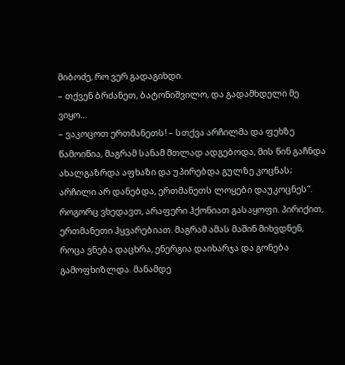მიბოძე, რო ვერ გადაგიხდი.
– თქვენ ბრძანეთ, ბატონიშვილო, და გადამხდელი მე ვიყო…
– ვაკოცოთ ერთმანეთს! – სთქვა არჩილმა და ფეხზე წამოიწია, მაგრამ სანამ მთლად ადგებოდა, მის წინ გაჩნდა ახალგაზრდა აფხაზი და უპირებდა გულზე კოცნას; არჩილი არ დანებდა, ერთმანეთს ლოყები დაუკოცნეს“.
როგორც ვხედავთ, არაფერი ჰქონიათ გასაყოფი. პირიქით, ერთმანეთი ჰყვარებიათ. მაგრამ ამას მაშინ მიხვდნენ, როცა ვნება დაცხრა, ენერგია დაიხარჯა და გონება გამოფხიზლდა. მანამდე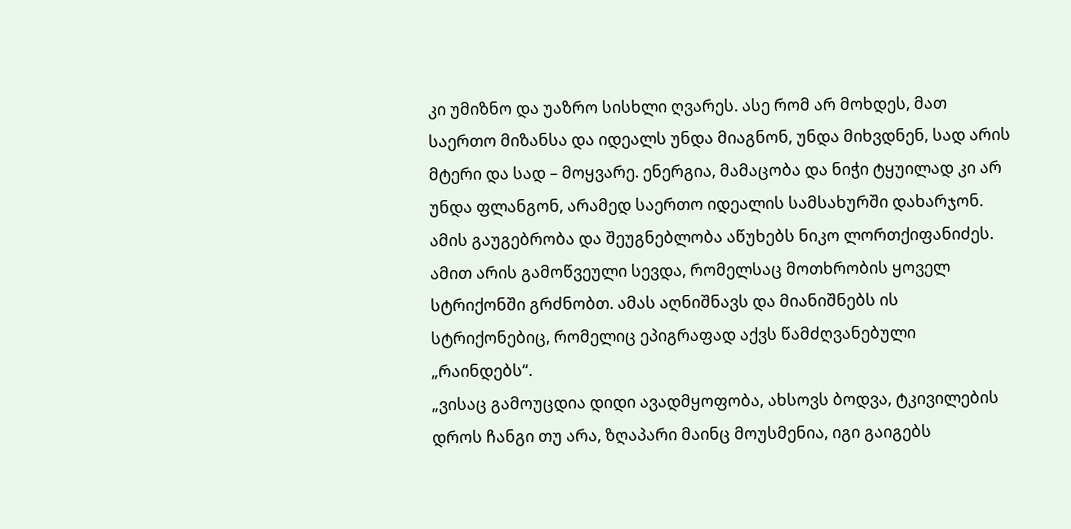კი უმიზნო და უაზრო სისხლი ღვარეს. ასე რომ არ მოხდეს, მათ საერთო მიზანსა და იდეალს უნდა მიაგნონ, უნდა მიხვდნენ, სად არის მტერი და სად – მოყვარე. ენერგია, მამაცობა და ნიჭი ტყუილად კი არ უნდა ფლანგონ, არამედ საერთო იდეალის სამსახურში დახარჯონ. ამის გაუგებრობა და შეუგნებლობა აწუხებს ნიკო ლორთქიფანიძეს. ამით არის გამოწვეული სევდა, რომელსაც მოთხრობის ყოველ სტრიქონში გრძნობთ. ამას აღნიშნავს და მიანიშნებს ის სტრიქონებიც, რომელიც ეპიგრაფად აქვს წამძღვანებული „რაინდებს“.
„ვისაც გამოუცდია დიდი ავადმყოფობა, ახსოვს ბოდვა, ტკივილების დროს ჩანგი თუ არა, ზღაპარი მაინც მოუსმენია, იგი გაიგებს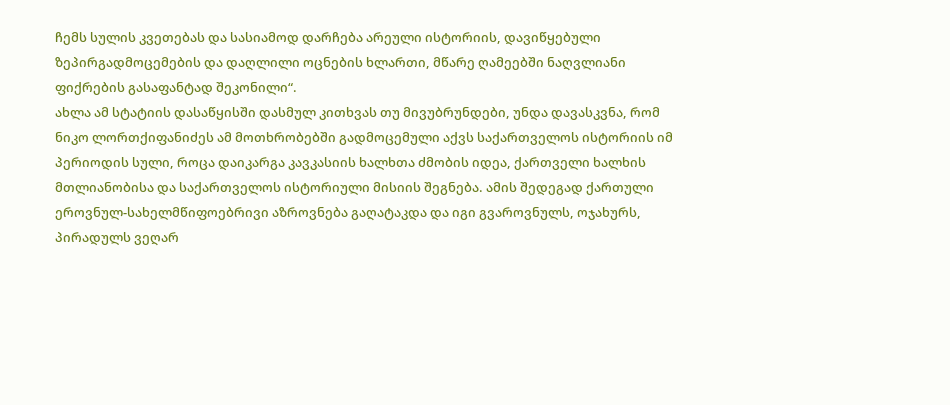ჩემს სულის კვეთებას და სასიამოდ დარჩება არეული ისტორიის, დავიწყებული ზეპირგადმოცემების და დაღლილი ოცნების ხლართი, მწარე ღამეებში ნაღვლიანი ფიქრების გასაფანტად შეკონილი“.
ახლა ამ სტატიის დასაწყისში დასმულ კითხვას თუ მივუბრუნდები, უნდა დავასკვნა, რომ ნიკო ლორთქიფანიძეს ამ მოთხრობებში გადმოცემული აქვს საქართველოს ისტორიის იმ პერიოდის სული, როცა დაიკარგა კავკასიის ხალხთა ძმობის იდეა, ქართველი ხალხის მთლიანობისა და საქართველოს ისტორიული მისიის შეგნება. ამის შედეგად ქართული ეროვნულ-სახელმწიფოებრივი აზროვნება გაღატაკდა და იგი გვაროვნულს, ოჯახურს, პირადულს ვეღარ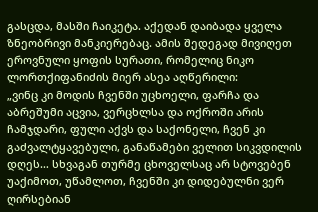გასცდა, მასში ჩაიკეტა. აქედან დაიბადა ყველა ზნეობრივი მანკიერებაც. ამის შედეგად მივიღეთ ეროვნული ყოფის სურათი, რომელიც ნიკო ლორთქიფანიძის მიერ ასეა აღწერილი:
„ვინც კი მოდის ჩვენში უცხოელი, ფარჩა და აბრეშუმი აცვია, ვერცხლსა და ოქროში არის ჩამჯდარი, ფული აქვს და საქონელი, ჩვენ კი გაძვალტყავებული, განაწამები ველით სიკვდილის დღეს… სხვაგან თურმე ცხოველსაც არ სტოვებენ უაქიმოთ, უწამლოთ, ჩვენში კი დიდებულნი ვერ ღირსებიან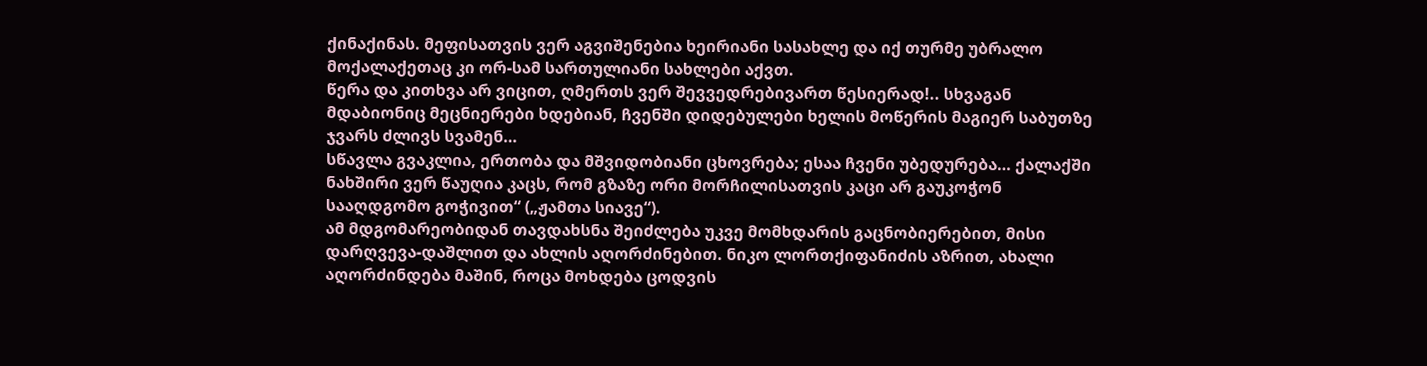ქინაქინას. მეფისათვის ვერ აგვიშენებია ხეირიანი სასახლე და იქ თურმე უბრალო მოქალაქეთაც კი ორ-სამ სართულიანი სახლები აქვთ.
წერა და კითხვა არ ვიცით, ღმერთს ვერ შევვედრებივართ წესიერად!.. სხვაგან მდაბიონიც მეცნიერები ხდებიან, ჩვენში დიდებულები ხელის მოწერის მაგიერ საბუთზე ჯვარს ძლივს სვამენ…
სწავლა გვაკლია, ერთობა და მშვიდობიანი ცხოვრება; ესაა ჩვენი უბედურება… ქალაქში ნახშირი ვერ წაუღია კაცს, რომ გზაზე ორი მორჩილისათვის კაცი არ გაუკოჭონ სააღდგომო გოჭივით“ („ჟამთა სიავე“).
ამ მდგომარეობიდან თავდახსნა შეიძლება უკვე მომხდარის გაცნობიერებით, მისი დარღვევა-დაშლით და ახლის აღორძინებით. ნიკო ლორთქიფანიძის აზრით, ახალი აღორძინდება მაშინ, როცა მოხდება ცოდვის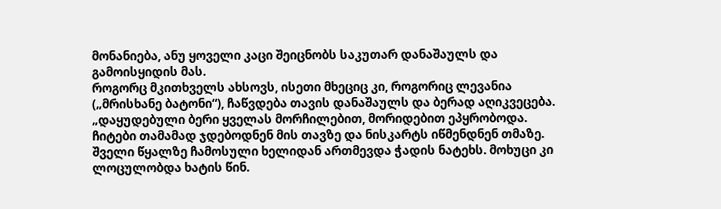მონანიება, ანუ ყოველი კაცი შეიცნობს საკუთარ დანაშაულს და გამოისყიდის მას.
როგორც მკითხველს ახსოვს, ისეთი მხეციც კი, როგორიც ლევანია („მრისხანე ბატონი“), ჩაწვდება თავის დანაშაულს და ბერად აღიკვეცება. „დაყუდებული ბერი ყველას მორჩილებით, მორიდებით ეპყრობოდა. ჩიტები თამამად ჯდებოდნენ მის თავზე და ნისკარტს იწმენდნენ თმაზე. შველი წყალზე ჩამოსული ხელიდან ართმევდა ჭადის ნატეხს. მოხუცი კი ლოცულობდა ხატის წინ.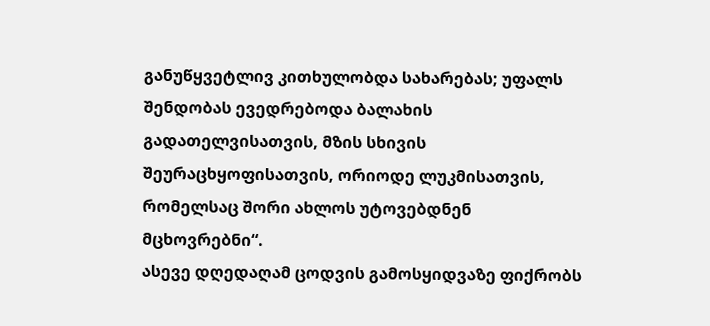განუწყვეტლივ კითხულობდა სახარებას; უფალს შენდობას ევედრებოდა ბალახის გადათელვისათვის, მზის სხივის შეურაცხყოფისათვის, ორიოდე ლუკმისათვის, რომელსაც შორი ახლოს უტოვებდნენ მცხოვრებნი“.
ასევე დღედაღამ ცოდვის გამოსყიდვაზე ფიქრობს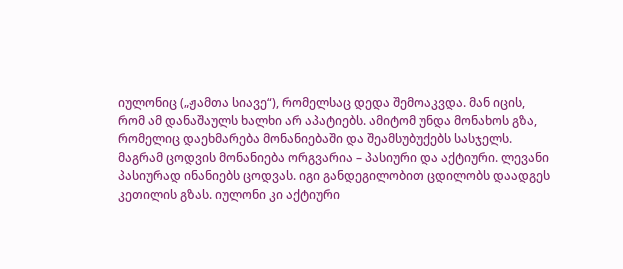იულონიც („ჟამთა სიავე“), რომელსაც დედა შემოაკვდა. მან იცის, რომ ამ დანაშაულს ხალხი არ აპატიებს. ამიტომ უნდა მონახოს გზა, რომელიც დაეხმარება მონანიებაში და შეამსუბუქებს სასჯელს.
მაგრამ ცოდვის მონანიება ორგვარია – პასიური და აქტიური. ლევანი პასიურად ინანიებს ცოდვას. იგი განდეგილობით ცდილობს დაადგეს კეთილის გზას. იულონი კი აქტიური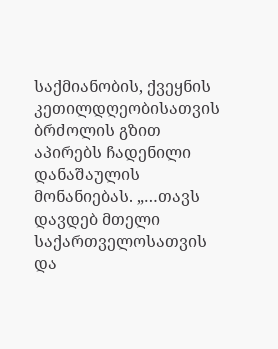საქმიანობის, ქვეყნის კეთილდღეობისათვის ბრძოლის გზით აპირებს ჩადენილი დანაშაულის მონანიებას. „…თავს დავდებ მთელი საქართველოსათვის და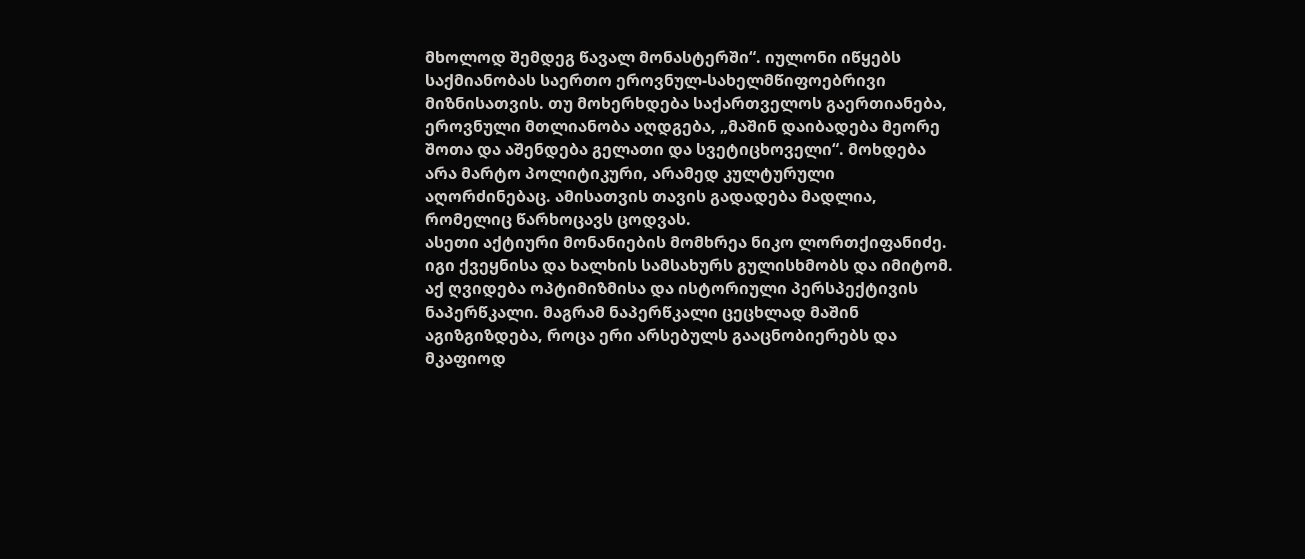მხოლოდ შემდეგ წავალ მონასტერში“. იულონი იწყებს საქმიანობას საერთო ეროვნულ-სახელმწიფოებრივი მიზნისათვის. თუ მოხერხდება საქართველოს გაერთიანება, ეროვნული მთლიანობა აღდგება, „მაშინ დაიბადება მეორე შოთა და აშენდება გელათი და სვეტიცხოველი“. მოხდება არა მარტო პოლიტიკური, არამედ კულტურული აღორძინებაც. ამისათვის თავის გადადება მადლია, რომელიც წარხოცავს ცოდვას.
ასეთი აქტიური მონანიების მომხრეა ნიკო ლორთქიფანიძე. იგი ქვეყნისა და ხალხის სამსახურს გულისხმობს და იმიტომ. აქ ღვიდება ოპტიმიზმისა და ისტორიული პერსპექტივის ნაპერწკალი. მაგრამ ნაპერწკალი ცეცხლად მაშინ აგიზგიზდება, როცა ერი არსებულს გააცნობიერებს და მკაფიოდ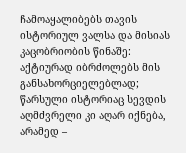ჩამოაყალიბებს თავის ისტორიულ ვალსა და მისიას კაცობრიობის წინაშე: აქტიურად იბრძოლებს მის განსახორციელებლად; წარსული ისტორიაც სევდის აღმძვრელი კი აღარ იქნება, არამედ –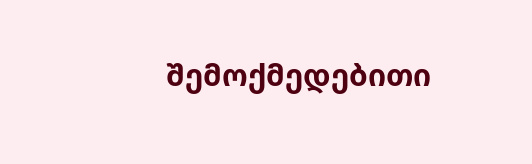შემოქმედებითი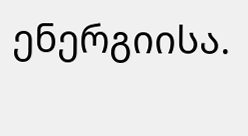ენერგიისა.